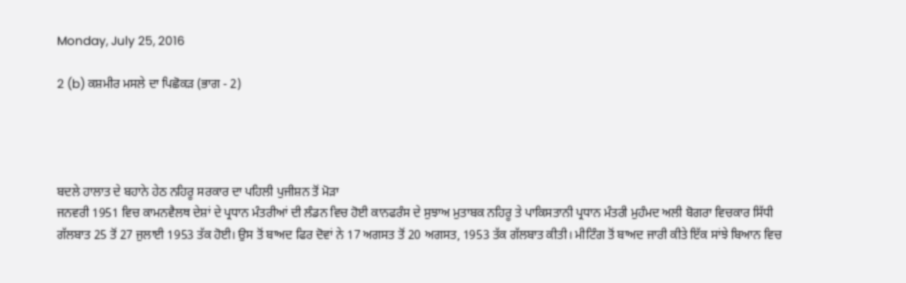Monday, July 25, 2016

2 (b) ਕਸ਼ਮੀਰ ਮਸਲੇ ਦਾ ਪਿਛੋਕੜ (ਭਾਗ - 2)




ਬਦਲੇ ਹਾਲਾਤ ਦੇ ਬਹਾਨੇ ਹੇਠ ਨਹਿਰੂ ਸਰਕਾਰ ਦਾ ਪਹਿਲੀ ਪੁਜੀਸ਼ਨ ਤੋਂ ਮੋੜਾ
ਜਨਵਰੀ 1951 ਵਿਚ ਕਾਮਨਵੈਲਥ ਦੇਸ਼ਾਂ ਦੇ ਪ੍ਰਧਾਨ ਮੰਤਰੀਆਂ ਦੀ ਲੰਡਨ ਵਿਚ ਹੋਈ ਕਾਨਫਰੰਸ ਦੇ ਸੁਝਾਅ ਮੁਤਾਬਕ ਨਹਿਰੂ ਤੇ ਪਾਕਿਸਤਾਨੀ ਪ੍ਰਧਾਨ ਮੰਤਰੀ ਮੁਹੰਮਦ ਅਲੀ ਬੋਗਰਾ ਵਿਚਕਾਰ ਸਿੱਧੀ ਗੱਲਬਾਤ 25 ਤੋਂ 27 ਜੁਲਾਈ 1953 ਤੱਕ ਹੋਈ। ਉਸ ਤੋਂ ਬਾਅਦ ਫਿਰ ਦੋਵਾਂ ਨੇ 17 ਅਗਸਤ ਤੋਂ 20 ਅਗਸਤ, 1953 ਤੱਕ ਗੱਲਬਾਤ ਕੀਤੀ। ਮੀਟਿੰਗ ਤੋਂ ਬਾਅਦ ਜਾਰੀ ਕੀਤੇ ਇੱਕ ਸਾਂਝੇ ਬਿਆਨ ਵਿਚ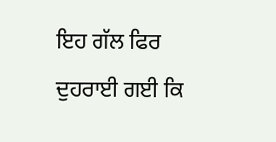ਇਹ ਗੱਲ ਫਿਰ ਦੁਹਰਾਈ ਗਈ ਕਿ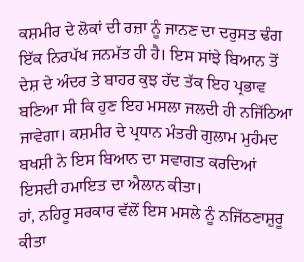ਕਸ਼ਮੀਰ ਦੇ ਲੋਕਾਂ ਦੀ ਰਜ਼ਾ ਨੂੰ ਜਾਨਣ ਦਾ ਦਰੁਸਤ ਢੰਗ ਇੱਕ ਨਿਰਪੱਖ ਜਨਮੱਤ ਹੀ ਹੈ। ਇਸ ਸਾਂਝੇ ਬਿਆਨ ਤੋਂ ਦੇਸ਼ ਦੇ ਅੰਦਰ ਤੇ ਬਾਹਰ ਕੁਝ ਹੱਦ ਤੱਕ ਇਹ ਪ੍ਰਭਾਵ ਬਣਿਆ ਸੀ ਕਿ ਹੁਣ ਇਹ ਮਸਲਾ ਜਲਦੀ ਹੀ ਨਜਿੱਠਿਆ ਜਾਵੇਗਾ। ਕਸ਼ਮੀਰ ਦੇ ਪ੍ਰਧਾਨ ਮੰਤਰੀ ਗੁਲਾਮ ਮੁਹੰਮਦ ਬਖਸ਼ੀ ਨੇ ਇਸ ਬਿਆਨ ਦਾ ਸਵਾਗਤ ਕਰਦਿਆਂ ਇਸਦੀ ਹਮਾਇਤ ਦਾ ਐਲਾਨ ਕੀਤਾ।
ਹਾਂ, ਨਹਿਰੂ ਸਰਕਾਰ ਵੱਲੋਂ ਇਸ ਮਸਲੇ ਨੂੰ ਨਜਿੱਠਣਾਸ਼ੁਰੂ ਕੀਤਾ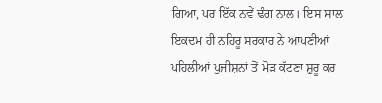ਗਿਆ, ਪਰ ਇੱਕ ਨਵੇਂ ਢੰਗ ਨਾਲ। ਇਸ ਸਾਲ ਇਕਦਮ ਹੀ ਨਹਿਰੂ ਸਰਕਾਰ ਨੇ ਆਪਣੀਆਂ ਪਹਿਲੀਆਂ ਪੁਜੀਸ਼ਨਾਂ ਤੋਂ ਮੋੜ ਕੱਟਣਾ ਸ਼ੁਰੂ ਕਰ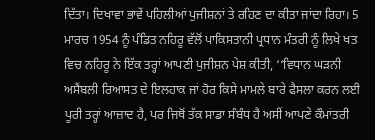ਦਿੱਤਾ। ਦਿਖਾਵਾ ਭਾਵੇਂ ਪਹਿਲੀਆਂ ਪੁਜੀਸ਼ਨਾਂ ਤੇ ਰਹਿਣ ਦਾ ਕੀਤਾ ਜਾਂਦਾ ਰਿਹਾ। 5 ਮਾਰਚ 1954 ਨੂੰ ਪੰਡਿਤ ਨਹਿਰੂ ਵੱਲੋਂ ਪਾਕਿਸਤਾਨੀ ਪ੍ਰਧਾਨ ਮੰਤਰੀ ਨੂੰ ਲਿਖੇ ਖਤ ਵਿਚ ਨਹਿਰੂ ਨੇ ਇੱਕ ਤਰ੍ਹਾਂ ਆਪਣੀ ਪੁਜੀਸ਼ਨ ਪੇਸ਼ ਕੀਤੀ, ‘‘ਵਿਧਾਨ ਘੜਨੀ ਅਸੈਂਬਲੀ ਰਿਆਸਤ ਦੇ ਇਲਹਾਕ ਜਾਂ ਹੋਰ ਕਿਸੇ ਮਾਮਲੇ ਬਾਰੇ ਫੈਸਲਾ ਕਰਨ ਲਈ ਪੂਰੀ ਤਰ੍ਹਾਂ ਆਜ਼ਾਦ ਹੈ, ਪਰ ਜਿਥੋਂ ਤੱਕ ਸਾਡਾ ਸੰਬੰਧ ਹੈ ਅਸੀਂ ਆਪਣੇ ਕੌਮਾਂਤਰੀ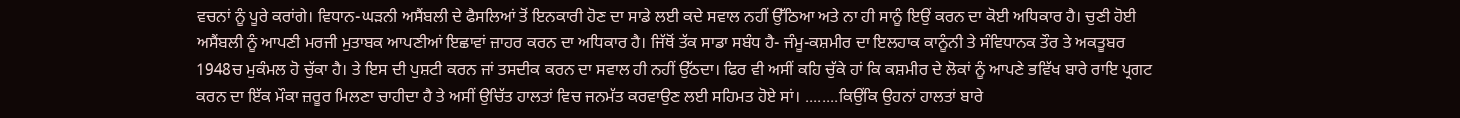ਵਚਨਾਂ ਨੂੰ ਪੂਰੇ ਕਰਾਂਗੇ। ਵਿਧਾਨ-ਘੜਨੀ ਅਸੈਂਬਲੀ ਦੇ ਫੈਸਲਿਆਂ ਤੋਂ ਇਨਕਾਰੀ ਹੋਣ ਦਾ ਸਾਡੇ ਲਈ ਕਦੇ ਸਵਾਲ ਨਹੀਂ ਉੱਠਿਆ ਅਤੇ ਨਾ ਹੀ ਸਾਨੂੰ ਇਉਂ ਕਰਨ ਦਾ ਕੋਈ ਅਧਿਕਾਰ ਹੈ। ਚੁਣੀ ਹੋਈ ਅਸੈਂਬਲੀ ਨੂੰ ਆਪਣੀ ਮਰਜੀ ਮੁਤਾਬਕ ਆਪਣੀਆਂ ਇਛਾਵਾਂ ਜ਼ਾਹਰ ਕਰਨ ਦਾ ਅਧਿਕਾਰ ਹੈ। ਜਿੱਥੋਂ ਤੱਕ ਸਾਡਾ ਸਬੰਧ ਹੈ- ਜੰਮੂ-ਕਸ਼ਮੀਰ ਦਾ ਇਲਹਾਕ ਕਾਨੂੰਨੀ ਤੇ ਸੰਵਿਧਾਨਕ ਤੌਰ ਤੇ ਅਕਤੂਬਰ 1948ਚ ਮੁਕੰਮਲ ਹੋ ਚੁੱਕਾ ਹੈ। ਤੇ ਇਸ ਦੀ ਪੁਸ਼ਟੀ ਕਰਨ ਜਾਂ ਤਸਦੀਕ ਕਰਨ ਦਾ ਸਵਾਲ ਹੀ ਨਹੀਂ ਉੱਠਦਾ। ਫਿਰ ਵੀ ਅਸੀਂ ਕਹਿ ਚੁੱਕੇ ਹਾਂ ਕਿ ਕਸ਼ਮੀਰ ਦੇ ਲੋਕਾਂ ਨੂੰ ਆਪਣੇ ਭਵਿੱਖ ਬਾਰੇ ਰਾਇ ਪ੍ਰਗਟ ਕਰਨ ਦਾ ਇੱਕ ਮੌਕਾ ਜ਼ਰੂਰ ਮਿਲਣਾ ਚਾਹੀਦਾ ਹੈ ਤੇ ਅਸੀਂ ਉਚਿੱਤ ਹਾਲਤਾਂ ਵਿਚ ਜਨਮੱਤ ਕਰਵਾਉਣ ਲਈ ਸਹਿਮਤ ਹੋਏ ਸਾਂ। ........ਕਿਉਂਕਿ ਉਹਨਾਂ ਹਾਲਤਾਂ ਬਾਰੇ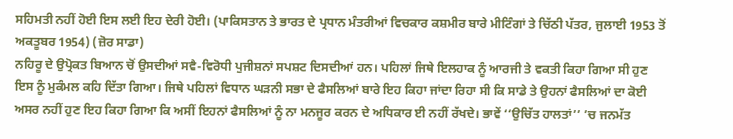ਸਹਿਮਤੀ ਨਹੀਂ ਹੋਈ ਇਸ ਲਈ ਇਹ ਦੇਰੀ ਹੋਈ। (ਪਾਕਿਸਤਾਨ ਤੇ ਭਾਰਤ ਦੇ ਪ੍ਰਧਾਨ ਮੰਤਰੀਆਂ ਵਿਚਕਾਰ ਕਸ਼ਮੀਰ ਬਾਰੇ ਮੀਟਿੰਗਾਂ ਤੇ ਚਿੱਠੀ ਪੱਤਰ, ਜੁਲਾਈ 1953 ਤੋਂ ਅਕਤੂਬਰ 1954) (ਜ਼ੋਰ ਸਾਡਾ)
ਨਹਿਰੂ ਦੇ ਉਪ੍ਰੋਕਤ ਬਿਆਨ ਚੋਂ ਉਸਦੀਆਂ ਸਵੈ-ਵਿਰੋਧੀ ਪੁਜੀਸ਼ਨਾਂ ਸਪਸ਼ਟ ਦਿਸਦੀਆਂ ਹਨ। ਪਹਿਲਾਂ ਜਿਥੇ ਇਲਹਾਕ ਨੂੰ ਆਰਜੀ ਤੇ ਵਕਤੀ ਕਿਹਾ ਗਿਆ ਸੀ ਹੁਣ ਇਸ ਨੂੰ ਮੁਕੰਮਲ ਕਹਿ ਦਿੱਤਾ ਗਿਆ। ਜਿਥੇ ਪਹਿਲਾਂ ਵਿਧਾਨ ਘੜਨੀ ਸਭਾ ਦੇ ਫੈਸਲਿਆਂ ਬਾਰੇ ਇਹ ਕਿਹਾ ਜਾਂਦਾ ਰਿਹਾ ਸੀ ਕਿ ਸਾਡੇ ਤੇ ਉਹਨਾਂ ਫੈਸਲਿਆਂ ਦਾ ਕੋਈ ਅਸਰ ਨਹੀਂ ਹੁਣ ਇਹ ਕਿਹਾ ਗਿਆ ਕਿ ਅਸੀਂ ਇਹਨਾਂ ਫੈਸਲਿਆਂ ਨੂੰ ਨਾ ਮਨਜੂਰ ਕਰਨ ਦੇ ਅਧਿਕਾਰ ਈ ਨਹੀਂ ਰੱਖਦੇ। ਭਾਵੇਂ ‘‘ਉਚਿੱਤ ਹਾਲਤਾਂ’’ ’ਚ ਜਨਮੱਤ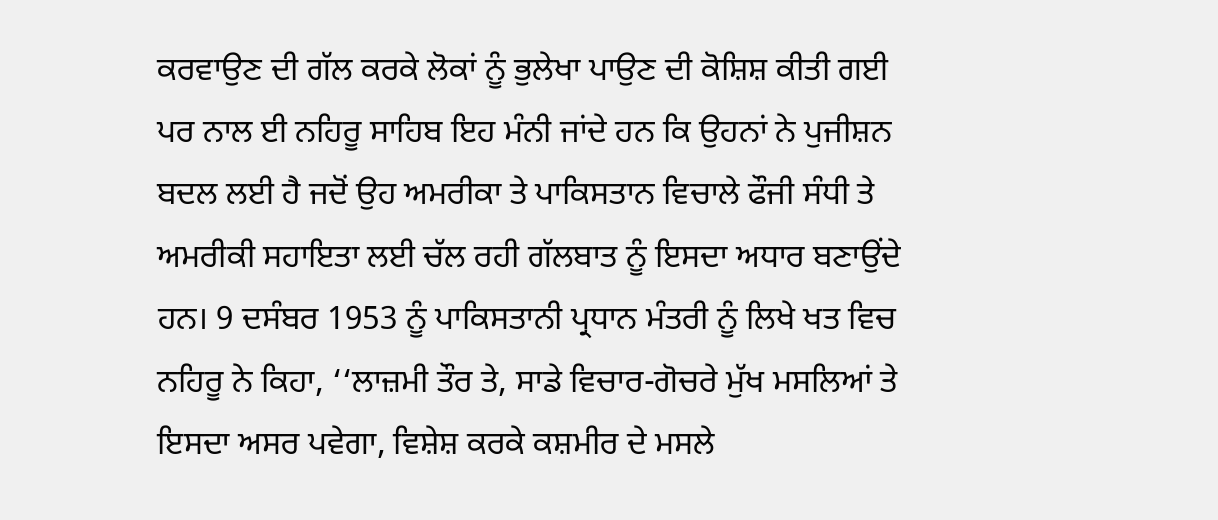ਕਰਵਾਉਣ ਦੀ ਗੱਲ ਕਰਕੇ ਲੋਕਾਂ ਨੂੰ ਭੁਲੇਖਾ ਪਾਉਣ ਦੀ ਕੋਸ਼ਿਸ਼ ਕੀਤੀ ਗਈ ਪਰ ਨਾਲ ਈ ਨਹਿਰੂ ਸਾਹਿਬ ਇਹ ਮੰਨੀ ਜਾਂਦੇ ਹਨ ਕਿ ਉਹਨਾਂ ਨੇ ਪੁਜੀਸ਼ਨ ਬਦਲ ਲਈ ਹੈ ਜਦੋਂ ਉਹ ਅਮਰੀਕਾ ਤੇ ਪਾਕਿਸਤਾਨ ਵਿਚਾਲੇ ਫੌਜੀ ਸੰਧੀ ਤੇ ਅਮਰੀਕੀ ਸਹਾਇਤਾ ਲਈ ਚੱਲ ਰਹੀ ਗੱਲਬਾਤ ਨੂੰ ਇਸਦਾ ਅਧਾਰ ਬਣਾਉਂਦੇ ਹਨ। 9 ਦਸੰਬਰ 1953 ਨੂੰ ਪਾਕਿਸਤਾਨੀ ਪ੍ਰਧਾਨ ਮੰਤਰੀ ਨੂੰ ਲਿਖੇ ਖਤ ਵਿਚ ਨਹਿਰੂ ਨੇ ਕਿਹਾ, ‘‘ਲਾਜ਼ਮੀ ਤੌਰ ਤੇ, ਸਾਡੇ ਵਿਚਾਰ-ਗੋਚਰੇ ਮੁੱਖ ਮਸਲਿਆਂ ਤੇ ਇਸਦਾ ਅਸਰ ਪਵੇਗਾ, ਵਿਸ਼ੇਸ਼ ਕਰਕੇ ਕਸ਼ਮੀਰ ਦੇ ਮਸਲੇ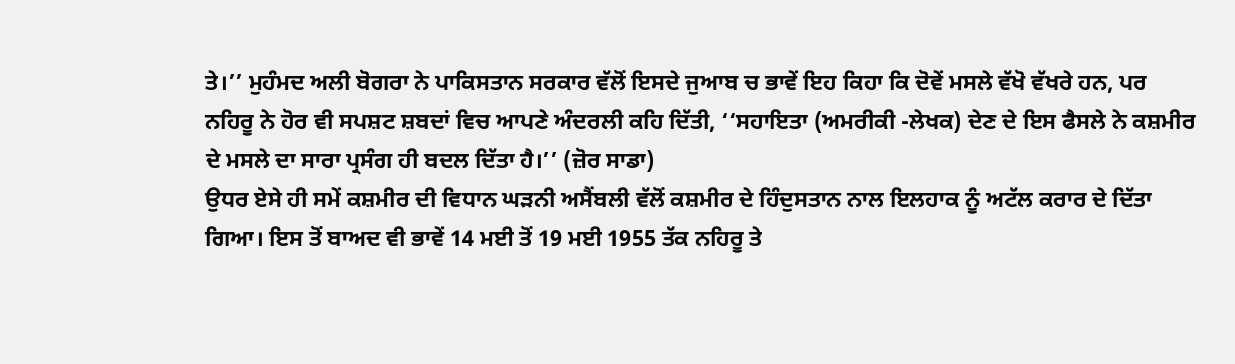ਤੇ।’’ ਮੁਹੰਮਦ ਅਲੀ ਬੋਗਰਾ ਨੇ ਪਾਕਿਸਤਾਨ ਸਰਕਾਰ ਵੱਲੋਂ ਇਸਦੇ ਜੁਆਬ ਚ ਭਾਵੇਂ ਇਹ ਕਿਹਾ ਕਿ ਦੋਵੇਂ ਮਸਲੇ ਵੱਖੋ ਵੱਖਰੇ ਹਨ, ਪਰ ਨਹਿਰੂ ਨੇ ਹੋਰ ਵੀ ਸਪਸ਼ਟ ਸ਼ਬਦਾਂ ਵਿਚ ਆਪਣੇ ਅੰਦਰਲੀ ਕਹਿ ਦਿੱਤੀ, ‘‘ਸਹਾਇਤਾ (ਅਮਰੀਕੀ -ਲੇਖਕ) ਦੇਣ ਦੇ ਇਸ ਫੈਸਲੇ ਨੇ ਕਸ਼ਮੀਰ ਦੇ ਮਸਲੇ ਦਾ ਸਾਰਾ ਪ੍ਰਸੰਗ ਹੀ ਬਦਲ ਦਿੱਤਾ ਹੈ।’’ (ਜ਼ੋਰ ਸਾਡਾ)
ਉਧਰ ਏਸੇ ਹੀ ਸਮੇਂ ਕਸ਼ਮੀਰ ਦੀ ਵਿਧਾਨ ਘੜਨੀ ਅਸੈਂਬਲੀ ਵੱਲੋਂ ਕਸ਼ਮੀਰ ਦੇ ਹਿੰਦੁਸਤਾਨ ਨਾਲ ਇਲਹਾਕ ਨੂੰ ਅਟੱਲ ਕਰਾਰ ਦੇ ਦਿੱਤਾ ਗਿਆ। ਇਸ ਤੋਂ ਬਾਅਦ ਵੀ ਭਾਵੇਂ 14 ਮਈ ਤੋਂ 19 ਮਈ 1955 ਤੱਕ ਨਹਿਰੂ ਤੇ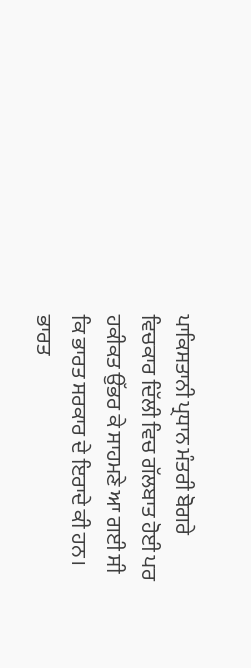ਪਾਕਿਸਤਾਨੀ ਪ੍ਰਧਾਨ ਮੰਤਰੀ ਬੋਗਰੇ ਵਿਚਕਾਰ ਦਿੱਲੀ ਵਿਚ ਗੱਲਬਾਤ ਹੋਈ ਪਰ ਹਕੀਕਤ ਉੱਭਰ ਕੇ ਸਾਹਮਣੇ ਆ ਗਈ ਸੀ ਕਿ ਭਾਰਤ ਸਰਕਾਰ ਦੇ ਇਰਾਦੇ ਕੀ ਹਨ। ਭਾਰਤ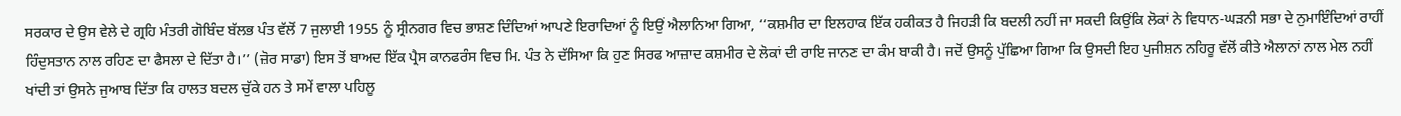ਸਰਕਾਰ ਦੇ ਉਸ ਵੇਲੇ ਦੇ ਗ੍ਰਹਿ ਮੰਤਰੀ ਗੋਬਿੰਦ ਬੱਲਭ ਪੰਤ ਵੱਲੋਂ 7 ਜੁਲਾਈ 1955 ਨੂੰ ਸ੍ਰੀਨਗਰ ਵਿਚ ਭਾਸ਼ਣ ਦਿੰਦਿਆਂ ਆਪਣੇ ਇਰਾਦਿਆਂ ਨੂੰ ਇਉਂ ਐਲਾਨਿਆ ਗਿਆ, ‘‘ਕਸ਼ਮੀਰ ਦਾ ਇਲਹਾਕ ਇੱਕ ਹਕੀਕਤ ਹੈ ਜਿਹੜੀ ਕਿ ਬਦਲੀ ਨਹੀਂ ਜਾ ਸਕਦੀ ਕਿਉਂਕਿ ਲੋਕਾਂ ਨੇ ਵਿਧਾਨ-ਘੜਨੀ ਸਭਾ ਦੇ ਨੁਮਾਇੰਦਿਆਂ ਰਾਹੀਂ ਹਿੰਦੁਸਤਾਨ ਨਾਲ ਰਹਿਣ ਦਾ ਫੈਸਲਾ ਦੇ ਦਿੱਤਾ ਹੈ।’’ (ਜ਼ੋਰ ਸਾਡਾ) ਇਸ ਤੋਂ ਬਾਅਦ ਇੱਕ ਪ੍ਰੈਸ ਕਾਨਫਰੰਸ ਵਿਚ ਮਿ. ਪੰਤ ਨੇ ਦੱਸਿਆ ਕਿ ਹੁਣ ਸਿਰਫ ਆਜ਼ਾਦ ਕਸ਼ਮੀਰ ਦੇ ਲੋਕਾਂ ਦੀ ਰਾਇ ਜਾਨਣ ਦਾ ਕੰਮ ਬਾਕੀ ਹੈ। ਜਦੋਂ ਉਸਨੂੰ ਪੁੱਛਿਆ ਗਿਆ ਕਿ ਉਸਦੀ ਇਹ ਪੁਜੀਸ਼ਨ ਨਹਿਰੂ ਵੱਲੋਂ ਕੀਤੇ ਐਲਾਨਾਂ ਨਾਲ ਮੇਲ ਨਹੀਂ ਖਾਂਦੀ ਤਾਂ ਉਸਨੇ ਜੁਆਬ ਦਿੱਤਾ ਕਿ ਹਾਲਤ ਬਦਲ ਚੁੱਕੇ ਹਨ ਤੇ ਸਮੇਂ ਵਾਲਾ ਪਹਿਲੂ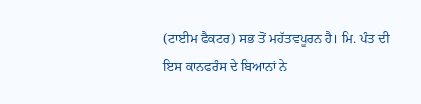(ਟਾਈਮ ਫੈਕਟਰ) ਸਭ ਤੋਂ ਮਹੱਤਵਪੂਰਨ ਹੈ। ਮਿ. ਪੰਤ ਦੀ ਇਸ ਕਾਨਫਰੰਸ ਦੇ ਬਿਆਨਾਂ ਨੇ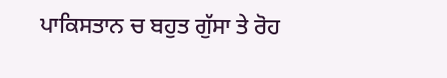ਪਾਕਿਸਤਾਨ ਚ ਬਹੁਤ ਗੁੱਸਾ ਤੇ ਰੋਹ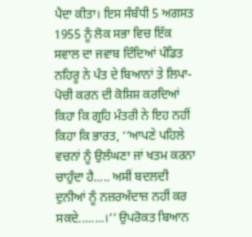ਪੈਦਾ ਕੀਤਾ। ਇਸ ਸੰਬੰਧੀ 5 ਅਗਸਤ 1955 ਨੂੰ ਲੋਕ ਸਭਾ ਵਿਚ ਇੱਕ ਸਵਾਲ ਦਾ ਜਵਾਬ ਦਿੰਦਿਆਂ ਪੰਡਿਤ ਨਹਿਰੂ ਨੇ ਪੰਤ ਦੇ ਬਿਆਨਾਂ ਤੇ ਲਿਪਾ-ਪੋਚੀ ਕਰਨ ਦੀ ਕੋਸ਼ਿਸ਼ ਕਰਦਿਆਂ ਕਿਹਾ ਕਿ ਗ੍ਰਹਿ ਮੰਤਰੀ ਨੇ ਇਹ ਨਹੀਂ ਕਿਹਾ ਕਿ ਭਾਰਤ, ‘‘ਆਪਣੇ ਪਹਿਲੇ ਵਚਨਾਂ ਨੂੰ ਉਲੰਘਣਾ ਜਾਂ ਖਤਮ ਕਰਨਾ ਚਾਹੁੰਦਾ ਹੈ..... ਅਸੀਂ ਬਦਲਦੀ ਦੁਨੀਆਂ ਨੂੰ ਨਜ਼ਰਅੰਦਾਜ਼ ਨਹੀਂ ਕਰ ਸਕਦੇ........।’’ ਉਪਰੋਕਤ ਬਿਆਨ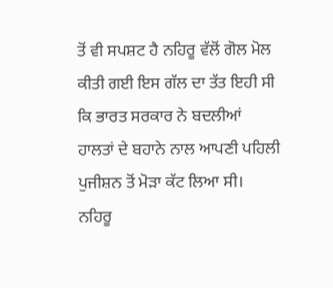ਤੋਂ ਵੀ ਸਪਸ਼ਟ ਹੈ ਨਹਿਰੂ ਵੱਲੋਂ ਗੋਲ ਮੋਲ ਕੀਤੀ ਗਈ ਇਸ ਗੱਲ ਦਾ ਤੱਤ ਇਹੀ ਸੀ ਕਿ ਭਾਰਤ ਸਰਕਾਰ ਨੇ ਬਦਲੀਆਂ ਹਾਲਤਾਂ ਦੇ ਬਹਾਨੇ ਨਾਲ ਆਪਣੀ ਪਹਿਲੀ ਪੁਜੀਸ਼ਨ ਤੋਂ ਮੋੜਾ ਕੱਟ ਲਿਆ ਸੀ।
ਨਹਿਰੂ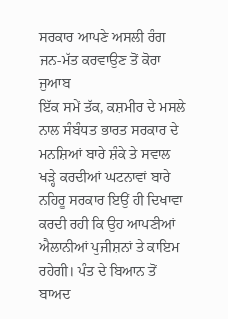ਸਰਕਾਰ ਆਪਣੇ ਅਸਲੀ ਰੰਗ ਜਨ-ਮੱਤ ਕਰਵਾਉਣ ਤੋਂ ਕੋਰਾ ਜੁਆਬ
ਇੱਕ ਸਮੇਂ ਤੱਕ, ਕਸ਼ਮੀਰ ਦੇ ਮਸਲੇ ਨਾਲ ਸੰਬੰਧਤ ਭਾਰਤ ਸਰਕਾਰ ਦੇ ਮਨਸ਼ਿਆਂ ਬਾਰੇ ਸ਼ੰਕੇ ਤੇ ਸਵਾਲ ਖੜ੍ਹੇ ਕਰਦੀਆਂ ਘਟਨਾਵਾਂ ਬਾਰੇ ਨਹਿਰੂ ਸਰਕਾਰ ਇਉਂ ਹੀ ਦਿਖਾਵਾ ਕਰਦੀ ਰਹੀ ਕਿ ਉਹ ਆਪਣੀਆਂ ਐਲਾਨੀਆਂ ਪੁਜੀਸ਼ਨਾਂ ਤੇ ਕਾਇਮ ਰਹੇਗੀ। ਪੰਤ ਦੇ ਬਿਆਨ ਤੋਂ ਬਾਅਦ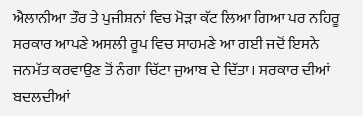ਐਲਾਨੀਆ ਤੌਰ ਤੇ ਪੁਜੀਸ਼ਨਾਂ ਵਿਚ ਮੋੜਾ ਕੱਟ ਲਿਆ ਗਿਆ ਪਰ ਨਹਿਰੂ ਸਰਕਾਰ ਆਪਣੇ ਅਸਲੀ ਰੂਪ ਵਿਚ ਸਾਹਮਣੇ ਆ ਗਈ ਜਦੋਂ ਇਸਨੇ ਜਨਮੱਤ ਕਰਵਾਉਣ ਤੋਂ ਨੰਗਾ ਚਿੱਟਾ ਜੁਆਬ ਦੇ ਦਿੱਤਾ। ਸਰਕਾਰ ਦੀਆਂ ਬਦਲਦੀਆਂ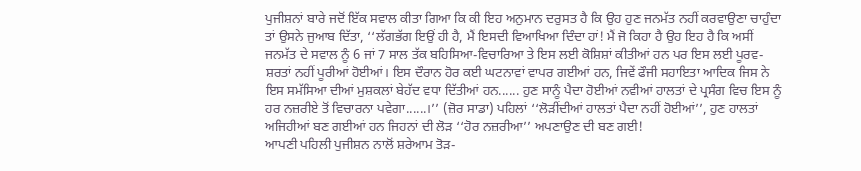ਪੁਜੀਸ਼ਨਾਂ ਬਾਰੇ ਜਦੋਂ ਇੱਕ ਸਵਾਲ ਕੀਤਾ ਗਿਆ ਕਿ ਕੀ ਇਹ ਅਨੁਮਾਨ ਦਰੁਸਤ ਹੈ ਕਿ ਉਹ ਹੁਣ ਜਨਮੱਤ ਨਹੀਂ ਕਰਵਾਉਣਾ ਚਾਹੁੰਦਾ ਤਾਂ ਉਸਨੇ ਜੁਆਬ ਦਿੱਤਾ, ‘‘ਲੱਗਭੱਗ ਇਉਂ ਹੀ ਹੈ, ਮੈਂ ਇਸਦੀ ਵਿਆਖਿਆ ਦਿੰਦਾ ਹਾਂ! ਮੈਂ ਜੋ ਕਿਹਾ ਹੈ ਉਹ ਇਹ ਹੈ ਕਿ ਅਸੀਂ ਜਨਮੱਤ ਦੇ ਸਵਾਲ ਨੂੰ 6 ਜਾਂ 7 ਸਾਲ ਤੱਕ ਬਹਿਸਿਆ-ਵਿਚਾਰਿਆ ਤੇ ਇਸ ਲਈ ਕੋਸ਼ਿਸ਼ਾਂ ਕੀਤੀਆਂ ਹਨ ਪਰ ਇਸ ਲਈ ਪੂਰਵ-ਸ਼ਰਤਾਂ ਨਹੀਂ ਪੂਰੀਆਂ ਹੋਈਆਂ। ਇਸ ਦੌਰਾਨ ਹੋਰ ਕਈ ਘਟਨਾਵਾਂ ਵਾਪਰ ਗਈਆਂ ਹਨ, ਜਿਵੇਂ ਫੌਜੀ ਸਹਾਇਤਾ ਆਦਿਕ ਜਿਸ ਨੇ ਇਸ ਸਮੱਸਿਆ ਦੀਆਂ ਮੁਸ਼ਕਲਾਂ ਬੇਹੱਦ ਵਧਾ ਦਿੱਤੀਆਂ ਹਨ...... ਹੁਣ ਸਾਨੂੰ ਪੈਦਾ ਹੋਈਆਂ ਨਵੀਆਂ ਹਾਲਤਾਂ ਦੇ ਪ੍ਰਸੰਗ ਵਿਚ ਇਸ ਨੂੰ ਹਰ ਨਜ਼ਰੀਏ ਤੋਂ ਵਿਚਾਰਨਾ ਪਵੇਗਾ......।’’ (ਜ਼ੋਰ ਸਾਡਾ) ਪਹਿਲਾਂ ‘‘ਲੋੜੀਂਦੀਆਂ ਹਾਲਤਾਂ ਪੈਦਾ ਨਹੀਂ ਹੋਈਆਂ’’, ਹੁਣ ਹਾਲਤਾਂ ਅਜਿਹੀਆਂ ਬਣ ਗਈਆਂ ਹਨ ਜਿਹਨਾਂ ਦੀ ਲੋੜ ‘‘ਹੋਰ ਨਜ਼ਰੀਆ’’ ਅਪਣਾਉਣ ਦੀ ਬਣ ਗਈ!
ਆਪਣੀ ਪਹਿਲੀ ਪੁਜੀਸ਼ਨ ਨਾਲੋਂ ਸ਼ਰੇਆਮ ਤੋੜ-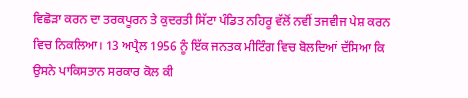ਵਿਛੋੜਾ ਕਰਨ ਦਾ ਤਰਕਪੂਰਨ ਤੇ ਕੁਦਰਤੀ ਸਿੱਟਾ ਪੰਡਿਤ ਨਹਿਰੂ ਵੱਲੋਂ ਨਵੀਂ ਤਜਵੀਜ ਪੇਸ਼ ਕਰਨ ਵਿਚ ਨਿਕਲਿਆ। 13 ਅਪ੍ਰੈਲ 1956 ਨੂੰ ਇੱਕ ਜਨਤਕ ਮੀਟਿੰਗ ਵਿਚ ਬੋਲਦਿਆਂ ਦੱਸਿਆ ਕਿ ਉਸਨੇ ਪਾਕਿਸਤਾਨ ਸਰਕਾਰ ਕੋਲ ਕੀ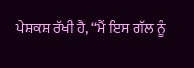ਪੇਸ਼ਕਸ਼ ਰੱਖੀ ਹੈ, ‘‘ਮੈਂ ਇਸ ਗੱਲ ਨੂੰ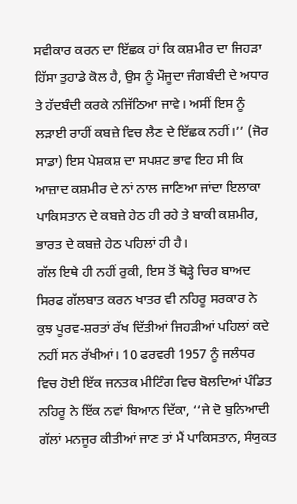ਸਵੀਕਾਰ ਕਰਨ ਦਾ ਇੱਛਕ ਹਾਂ ਕਿ ਕਸ਼ਮੀਰ ਦਾ ਜਿਹੜਾ ਹਿੱਸਾ ਤੁਹਾਡੇ ਕੋਲ ਹੈ, ਉਸ ਨੂੰ ਮੌਜੂਦਾ ਜੰਗਬੰਦੀ ਦੇ ਅਧਾਰ ਤੇ ਹੱਦਬੰਦੀ ਕਰਕੇ ਨਜਿੱਠਿਆ ਜਾਵੇ। ਅਸੀਂ ਇਸ ਨੂੰ ਲੜਾਈ ਰਾਹੀਂ ਕਬਜ਼ੇ ਵਿਚ ਲੈਣ ਦੇ ਇੱਛਕ ਨਹੀਂ।’’ (ਜੋਰ ਸਾਡਾ) ਇਸ ਪੇਸ਼ਕਸ਼ ਦਾ ਸਪਸ਼ਟ ਭਾਵ ਇਹ ਸੀ ਕਿ ਆਜ਼ਾਦ ਕਸ਼ਮੀਰ ਦੇ ਨਾਂ ਨਾਲ ਜਾਣਿਆ ਜਾਂਦਾ ਇਲਾਕਾ ਪਾਕਿਸਤਾਨ ਦੇ ਕਬਜ਼ੇ ਹੇਠ ਹੀ ਰਹੇ ਤੇ ਬਾਕੀ ਕਸ਼ਮੀਰ, ਭਾਰਤ ਦੇ ਕਬਜ਼ੇ ਹੇਠ ਪਹਿਲਾਂ ਹੀ ਹੈ।
ਗੱਲ ਇਥੇ ਹੀ ਨਹੀਂ ਰੁਕੀ, ਇਸ ਤੋਂ ਥੋੜ੍ਹੇ ਚਿਰ ਬਾਅਦ ਸਿਰਫ ਗੱਲਬਾਤ ਕਰਨ ਖਾਤਰ ਵੀ ਨਹਿਰੂ ਸਰਕਾਰ ਨੇ ਕੁਝ ਪੂਰਵ-ਸ਼ਰਤਾਂ ਰੱਖ ਦਿੱਤੀਆਂ ਜਿਹੜੀਆਂ ਪਹਿਲਾਂ ਕਦੇ ਨਹੀਂ ਸਨ ਰੱਖੀਆਂ। 10 ਫਰਵਰੀ 1957 ਨੂੰ ਜਲੰਧਰ ਵਿਚ ਹੋਈ ਇੱਕ ਜਨਤਕ ਮੀਟਿੰਗ ਵਿਚ ਬੋਲਦਿਆਂ ਪੰਡਿਤ ਨਹਿਰੂ ਨੇ ਇੱਕ ਨਵਾਂ ਬਿਆਨ ਦਿੱਕਾ, ‘‘ਜੇ ਦੋ ਬੁਨਿਆਦੀ ਗੱਲਾਂ ਮਨਜੂਰ ਕੀਤੀਆਂ ਜਾਣ ਤਾਂ ਮੈਂ ਪਾਕਿਸਤਾਨ, ਸੰਯੁਕਤ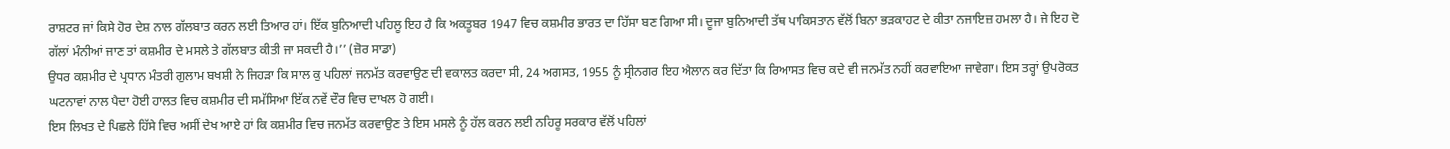ਰਾਸ਼ਟਰ ਜਾਂ ਕਿਸੇ ਹੋਰ ਦੇਸ਼ ਨਾਲ ਗੱਲਬਾਤ ਕਰਨ ਲਈ ਤਿਆਰ ਹਾਂ। ਇੱਕ ਬੁਨਿਆਦੀ ਪਹਿਲੂ ਇਹ ਹੈ ਕਿ ਅਕਤੂਬਰ 1947 ਵਿਚ ਕਸ਼ਮੀਰ ਭਾਰਤ ਦਾ ਹਿੱਸਾ ਬਣ ਗਿਆ ਸੀ। ਦੂਜਾ ਬੁਨਿਆਦੀ ਤੱਥ ਪਾਕਿਸਤਾਨ ਵੱਲੋਂ ਬਿਨਾ ਭੜਕਾਹਟ ਦੇ ਕੀਤਾ ਨਜਾਇਜ਼ ਹਮਲਾ ਹੈ। ਜੇ ਇਹ ਦੋ ਗੱਲਾਂ ਮੰਨੀਆਂ ਜਾਣ ਤਾਂ ਕਸ਼ਮੀਰ ਦੇ ਮਸਲੇ ਤੇ ਗੱਲਬਾਤ ਕੀਤੀ ਜਾ ਸਕਦੀ ਹੈ।’’ (ਜ਼ੋਰ ਸਾਡਾ)
ਉਧਰ ਕਸ਼ਮੀਰ ਦੇ ਪ੍ਰਧਾਨ ਮੰਤਰੀ ਗੁਲਾਮ ਬਖਸ਼ੀ ਨੇ ਜਿਹੜਾ ਕਿ ਸਾਲ ਕੁ ਪਹਿਲਾਂ ਜਨਮੱਤ ਕਰਵਾਉਣ ਦੀ ਵਕਾਲਤ ਕਰਦਾ ਸੀ, 24 ਅਗਸਤ, 1955 ਨੂੰ ਸ੍ਰੀਨਗਰ ਇਹ ਐਲਾਨ ਕਰ ਦਿੱਤਾ ਕਿ ਰਿਆਸਤ ਵਿਚ ਕਦੇ ਵੀ ਜਨਮੱਤ ਨਹੀਂ ਕਰਵਾਇਆ ਜਾਵੇਗਾ। ਇਸ ਤਰ੍ਹਾਂ ਉਪਰੋਕਤ ਘਟਨਾਵਾਂ ਨਾਲ ਪੈਦਾ ਹੋਈ ਹਾਲਤ ਵਿਚ ਕਸ਼ਮੀਰ ਦੀ ਸਮੱਸਿਆ ਇੱਕ ਨਵੇਂ ਦੌਰ ਵਿਚ ਦਾਖਲ ਹੋ ਗਈ।
ਇਸ ਲਿਖਤ ਦੇ ਪਿਛਲੇ ਹਿੱਸੇ ਵਿਚ ਅਸੀਂ ਦੇਖ ਆਏ ਹਾਂ ਕਿ ਕਸ਼ਮੀਰ ਵਿਚ ਜਨਮੱਤ ਕਰਵਾਉਣ ਤੇ ਇਸ ਮਸਲੇ ਨੂੰ ਹੱਲ ਕਰਨ ਲਈ ਨਹਿਰੂ ਸਰਕਾਰ ਵੱਲੋਂ ਪਹਿਲਾਂ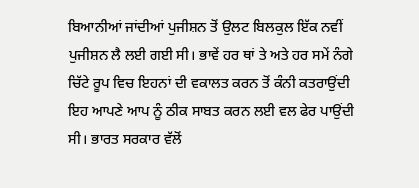ਬਿਆਨੀਆਂ ਜਾਂਦੀਆਂ ਪੁਜੀਸ਼ਨ ਤੋਂ ਉਲਟ ਬਿਲਕੁਲ ਇੱਕ ਨਵੀਂ ਪੁਜੀਸ਼ਨ ਲੈ ਲਈ ਗਈ ਸੀ। ਭਾਵੇਂ ਹਰ ਥਾਂ ਤੇ ਅਤੇ ਹਰ ਸਮੇਂ ਨੰਗੇ ਚਿੱਟੇ ਰੂਪ ਵਿਚ ਇਹਨਾਂ ਦੀ ਵਕਾਲਤ ਕਰਨ ਤੋਂ ਕੰਨੀ ਕਤਰਾਉਂਦੀ ਇਹ ਆਪਣੇ ਆਪ ਨੂੰ ਠੀਕ ਸਾਬਤ ਕਰਨ ਲਈ ਵਲ ਫੇਰ ਪਾਉਂਦੀ ਸੀ। ਭਾਰਤ ਸਰਕਾਰ ਵੱਲੋਂ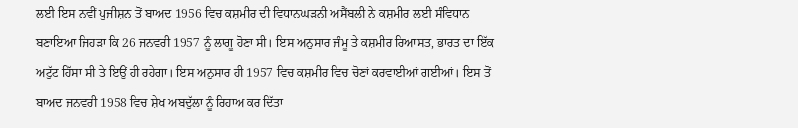ਲਈ ਇਸ ਨਵੀਂ ਪੁਜੀਸ਼ਨ ਤੋਂ ਬਾਅਦ 1956 ਵਿਚ ਕਸ਼ਮੀਰ ਦੀ ਵਿਧਾਨਘੜਨੀ ਅਸੈਂਬਲੀ ਨੇ ਕਸ਼ਮੀਰ ਲਈ ਸੰਵਿਧਾਨ ਬਣਾਇਆ ਜਿਹੜਾ ਕਿ 26 ਜਨਵਰੀ 1957 ਨੂੰ ਲਾਗੂ ਹੋਣਾ ਸੀ। ਇਸ ਅਨੁਸਾਰ ਜੰਮੂ ਤੇ ਕਸ਼ਮੀਰ ਰਿਆਸਤ, ਭਾਰਤ ਦਾ ਇੱਕ ਅਟੁੱਟ ਹਿੱਸਾ ਸੀ ਤੇ ਇਉਂ ਹੀ ਰਹੇਗਾ। ਇਸ ਅਨੁਸਾਰ ਹੀ 1957 ਵਿਚ ਕਸ਼ਮੀਰ ਵਿਚ ਚੋਣਾਂ ਕਰਵਾਈਆਂ ਗਈਆਂ। ਇਸ ਤੋਂ ਬਾਅਦ ਜਨਵਰੀ 1958 ਵਿਚ ਸ਼ੇਖ ਅਬਦੁੱਲਾ ਨੂੰ ਰਿਹਾਅ ਕਰ ਦਿੱਤਾ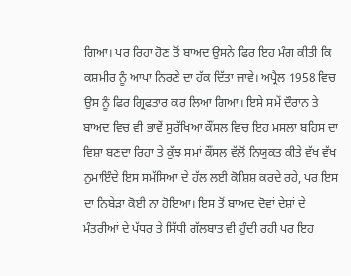ਗਿਆ। ਪਰ ਰਿਹਾ ਹੋਣ ਤੋਂ ਬਾਅਦ ਉਸਨੇ ਫਿਰ ਇਹ ਮੰਗ ਕੀਤੀ ਕਿ ਕਸ਼ਮੀਰ ਨੂੰ ਆਪਾ ਨਿਰਣੇ ਦਾ ਹੱਕ ਦਿੱਤਾ ਜਾਵੇ। ਅਪ੍ਰੈਲ 1958 ਵਿਚ ਉਸ ਨੂੰ ਫਿਰ ਗ੍ਰਿਫਤਾਰ ਕਰ ਲਿਆ ਗਿਆ। ਇਸੇ ਸਮੇਂ ਦੌਰਾਨ ਤੇ ਬਾਅਦ ਵਿਚ ਵੀ ਭਾਵੇਂ ਸੁਰੱਖਿਆ ਕੌਂਸਲ ਵਿਚ ਇਹ ਮਸਲਾ ਬਹਿਸ ਦਾ ਵਿਸ਼ਾ ਬਣਦਾ ਰਿਹਾ ਤੇ ਕੁੱਝ ਸਮਾਂ ਕੌਂਸਲ ਵੱਲੋਂ ਨਿਯੁਕਤ ਕੀਤੇ ਵੱਖ ਵੱਖ ਨੁਮਾਇੰਦੇ ਇਸ ਸਮੱਸਿਆ ਦੇ ਹੱਲ ਲਈ ਕੋਸ਼ਿਸ਼ ਕਰਦੇ ਰਹੇ, ਪਰ ਇਸ ਦਾ ਨਿਬੇੜਾ ਕੋਈ ਨਾ ਹੋਇਆ। ਇਸ ਤੋਂ ਬਾਅਦ ਦੋਵਾਂ ਦੇਸ਼ਾਂ ਦੇ ਮੰਤਰੀਆਂ ਦੇ ਪੱਧਰ ਤੇ ਸਿੱਧੀ ਗੱਲਬਾਤ ਵੀ ਹੁੰਦੀ ਰਹੀ ਪਰ ਇਹ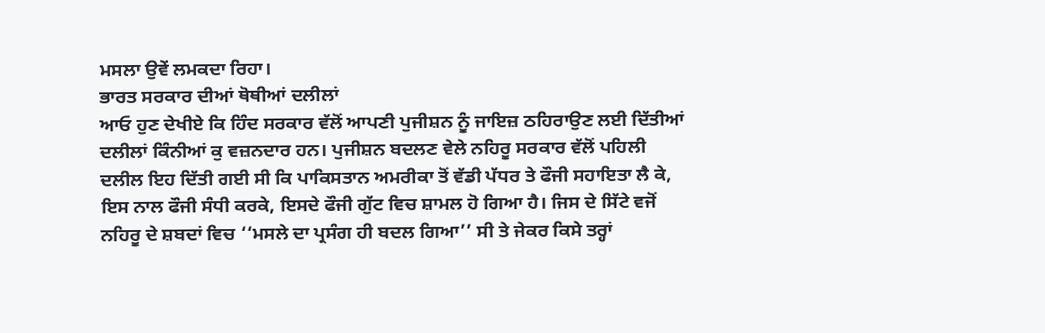ਮਸਲਾ ਉਵੇਂ ਲਮਕਦਾ ਰਿਹਾ।
ਭਾਰਤ ਸਰਕਾਰ ਦੀਆਂ ਥੋਥੀਆਂ ਦਲੀਲਾਂ
ਆਓ ਹੁਣ ਦੇਖੀਏ ਕਿ ਹਿੰਦ ਸਰਕਾਰ ਵੱਲੋਂ ਆਪਣੀ ਪੁਜੀਸ਼ਨ ਨੂੰ ਜਾਇਜ਼ ਠਹਿਰਾਉਣ ਲਈ ਦਿੱਤੀਆਂ ਦਲੀਲਾਂ ਕਿੰਨੀਆਂ ਕੁ ਵਜ਼ਨਦਾਰ ਹਨ। ਪੁਜੀਸ਼ਨ ਬਦਲਣ ਵੇਲੇ ਨਹਿਰੂ ਸਰਕਾਰ ਵੱਲੋਂ ਪਹਿਲੀ ਦਲੀਲ ਇਹ ਦਿੱਤੀ ਗਈ ਸੀ ਕਿ ਪਾਕਿਸਤਾਨ ਅਮਰੀਕਾ ਤੋਂ ਵੱਡੀ ਪੱਧਰ ਤੇ ਫੌਜੀ ਸਹਾਇਤਾ ਲੈ ਕੇ, ਇਸ ਨਾਲ ਫੌਜੀ ਸੰਧੀ ਕਰਕੇ, ਇਸਦੇ ਫੌਜੀ ਗੁੱਟ ਵਿਚ ਸ਼ਾਮਲ ਹੋ ਗਿਆ ਹੈ। ਜਿਸ ਦੇ ਸਿੱਟੇ ਵਜੋਂ ਨਹਿਰੂ ਦੇ ਸ਼ਬਦਾਂ ਵਿਚ ‘‘ਮਸਲੇ ਦਾ ਪ੍ਰਸੰਗ ਹੀ ਬਦਲ ਗਿਆ’’ ਸੀ ਤੇ ਜੇਕਰ ਕਿਸੇ ਤਰ੍ਹਾਂ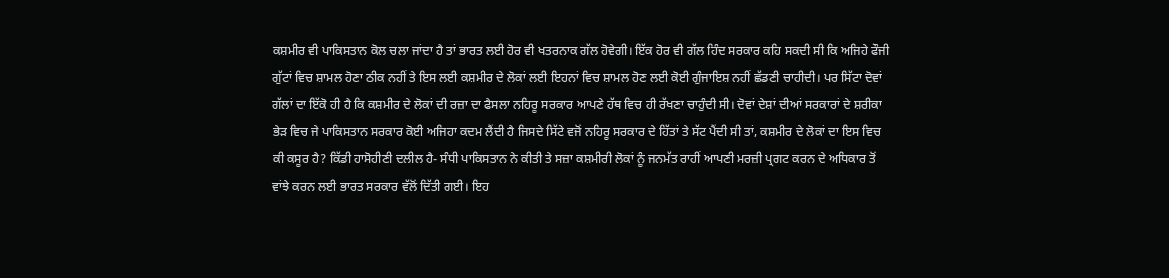ਕਸ਼ਮੀਰ ਵੀ ਪਾਕਿਸਤਾਨ ਕੋਲ ਚਲਾ ਜਾਂਦਾ ਹੈ ਤਾਂ ਭਾਰਤ ਲਈ ਹੋਰ ਵੀ ਖਤਰਨਾਕ ਗੱਲ ਹੋਵੇਗੀ। ਇੱਕ ਹੋਰ ਵੀ ਗੱਲ ਹਿੰਦ ਸਰਕਾਰ ਕਹਿ ਸਕਦੀ ਸੀ ਕਿ ਅਜਿਹੇ ਫੌਜੀ ਗੁੱਟਾਂ ਵਿਚ ਸ਼ਾਮਲ ਹੋਣਾ ਠੀਕ ਨਹੀਂ ਤੇ ਇਸ ਲਈ ਕਸ਼ਮੀਰ ਦੇ ਲੋਕਾਂ ਲਈ ਇਹਨਾਂ ਵਿਚ ਸ਼ਾਮਲ ਹੋਣ ਲਈ ਕੋਈ ਗੁੰਜਾਇਸ਼ ਨਹੀਂ ਛੱਡਣੀ ਚਾਹੀਦੀ। ਪਰ ਸਿੱਟਾ ਦੋਵਾਂ ਗੱਲਾਂ ਦਾ ਇੱਕੋ ਹੀ ਹੈ ਕਿ ਕਸ਼ਮੀਰ ਦੇ ਲੋਕਾਂ ਦੀ ਰਜ਼ਾ ਦਾ ਫੈਸਲਾ ਨਹਿਰੂ ਸਰਕਾਰ ਆਪਣੇ ਹੱਥ ਵਿਚ ਹੀ ਰੱਖਣਾ ਚਾਹੁੰਦੀ ਸੀ। ਦੋਵਾਂ ਦੇਸ਼ਾਂ ਦੀਆਂ ਸਰਕਾਰਾਂ ਦੇ ਸ਼ਰੀਕਾ ਭੇੜ ਵਿਚ ਜੇ ਪਾਕਿਸਤਾਨ ਸਰਕਾਰ ਕੋਈ ਅਜਿਹਾ ਕਦਮ ਲੈਂਦੀ ਹੈ ਜਿਸਦੇ ਸਿੱਟੇ ਵਜੋਂ ਨਹਿਰੂ ਸਰਕਾਰ ਦੇ ਹਿੱਤਾਂ ਤੇ ਸੱਟ ਪੈਂਦੀ ਸੀ ਤਾਂ, ਕਸ਼ਮੀਰ ਦੇ ਲੋਕਾਂ ਦਾ ਇਸ ਵਿਚ ਕੀ ਕਸੂਰ ਹੈ? ਕਿੱਡੀ ਹਾਸੋਹੀਣੀ ਦਲੀਲ ਹੈ- ਸੰਧੀ ਪਾਕਿਸਤਾਨ ਨੇ ਕੀਤੀ ਤੇ ਸਜ਼ਾ ਕਸ਼ਮੀਰੀ ਲੋਕਾਂ ਨੂੰ ਜਨਮੱਤ ਰਾਹੀਂ ਆਪਣੀ ਮਰਜ਼ੀ ਪ੍ਰਗਟ ਕਰਨ ਦੇ ਅਧਿਕਾਰ ਤੋਂ ਵਾਂਝੇ ਕਰਨ ਲਈ ਭਾਰਤ ਸਰਕਾਰ ਵੱਲੋਂ ਦਿੱਤੀ ਗਈ। ਇਹ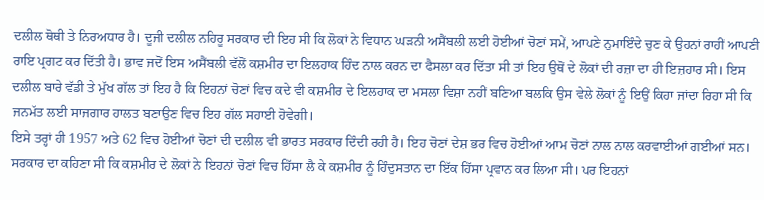ਦਲੀਲ ਥੋਥੀ ਤੇ ਨਿਰਅਧਾਰ ਹੈ। ਦੂਜੀ ਦਲੀਲ ਨਹਿਰੂ ਸਰਕਾਰ ਦੀ ਇਹ ਸੀ ਕਿ ਲੋਕਾਂ ਨੇ ਵਿਧਾਨ ਘੜਨੀ ਅਸੈਂਬਲੀ ਲਈ ਹੋਈਆਂ ਚੋਣਾਂ ਸਮੇਂ, ਆਪਣੇ ਨੁਮਾਇੰਦੇ ਚੁਣ ਕੇ ਉਹਨਾਂ ਰਾਹੀਂ ਆਪਣੀ ਰਾਇ ਪ੍ਰਗਟ ਕਰ ਦਿੱਤੀ ਹੈ। ਭਾਵ ਜਦੋਂ ਇਸ ਅਸੈਂਬਲੀ ਵੱਲੋਂ ਕਸ਼ਮੀਰ ਦਾ ਇਲਹਾਕ ਹਿੰਦ ਨਾਲ ਕਰਨ ਦਾ ਫੈਸਲਾ ਕਰ ਦਿੱਤਾ ਸੀ ਤਾਂ ਇਹ ਉਥੋਂ ਦੇ ਲੋਕਾਂ ਦੀ ਰਜ਼ਾ ਦਾ ਹੀ ਇਜ਼ਹਾਰ ਸੀ। ਇਸ ਦਲੀਲ ਬਾਰੇ ਵੱਡੀ ਤੇ ਮੁੱਖ ਗੱਲ ਤਾਂ ਇਹ ਹੈ ਕਿ ਇਹਨਾਂ ਚੋਣਾਂ ਵਿਚ ਕਦੇ ਵੀ ਕਸ਼ਮੀਰ ਦੇ ਇਲਹਾਕ ਦਾ ਮਸਲਾ ਵਿਸ਼ਾ ਨਹੀਂ ਬਣਿਆ ਬਲਕਿ ਉਸ ਵੇਲੇ ਲੋਕਾਂ ਨੂੰ ਇਉਂ ਕਿਹਾ ਜਾਂਦਾ ਰਿਹਾ ਸੀ ਕਿ ਜਨਮੱਤ ਲਈ ਸਾਜਗਾਰ ਹਾਲਤ ਬਣਾਉਣ ਵਿਚ ਇਹ ਗੱਲ ਸਹਾਈ ਹੋਵੇਗੀ।
ਇਸੇ ਤਰ੍ਹਾਂ ਹੀ 1957 ਅਤੇ 62 ਵਿਚ ਹੋਈਆਂ ਚੋਣਾਂ ਦੀ ਦਲੀਲ ਵੀ ਭਾਰਤ ਸਰਕਾਰ ਦਿੰਦੀ ਰਹੀ ਹੈ। ਇਹ ਚੋਣਾਂ ਦੇਸ਼ ਭਰ ਵਿਚ ਹੋਈਆਂ ਆਮ ਚੋਣਾਂ ਨਾਲ ਨਾਲ ਕਰਵਾਈਆਂ ਗਈਆਂ ਸਨ। ਸਰਕਾਰ ਦਾ ਕਹਿਣਾ ਸੀ ਕਿ ਕਸ਼ਮੀਰ ਦੇ ਲੋਕਾਂ ਨੇ ਇਹਨਾਂ ਚੋਣਾਂ ਵਿਚ ਹਿੱਸਾ ਲੈ ਕੇ ਕਸ਼ਮੀਰ ਨੂੰ ਹਿੰਦੁਸਤਾਨ ਦਾ ਇੱਕ ਹਿੱਸਾ ਪ੍ਰਵਾਨ ਕਰ ਲਿਆ ਸੀ। ਪਰ ਇਹਨਾਂ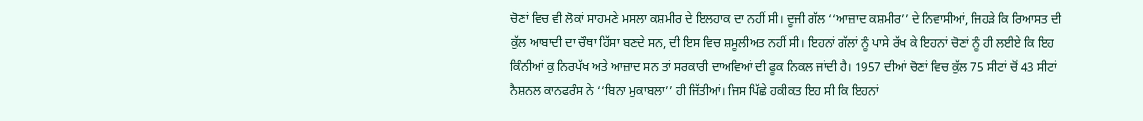ਚੋਣਾਂ ਵਿਚ ਵੀ ਲੋਕਾਂ ਸਾਹਮਣੇ ਮਸਲਾ ਕਸ਼ਮੀਰ ਦੇ ਇਲਹਾਕ ਦਾ ਨਹੀਂ ਸੀ। ਦੂਜੀ ਗੱਲ ‘‘ਆਜ਼ਾਦ ਕਸ਼ਮੀਰ’’ ਦੇ ਨਿਵਾਸੀਆਂ, ਜਿਹੜੇ ਕਿ ਰਿਆਸਤ ਦੀ ਕੁੱਲ ਆਬਾਦੀ ਦਾ ਚੌਥਾ ਹਿੱਸਾ ਬਣਦੇ ਸਨ, ਦੀ ਇਸ ਵਿਚ ਸ਼ਮੂਲੀਅਤ ਨਹੀਂ ਸੀ। ਇਹਨਾਂ ਗੱਲਾਂ ਨੂੰ ਪਾਸੇ ਰੱਖ ਕੇ ਇਹਨਾਂ ਚੋਣਾਂ ਨੂੰ ਹੀ ਲਈਏ ਕਿ ਇਹ ਕਿੰਨੀਆਂ ਕੁ ਨਿਰਪੱਖ ਅਤੇ ਆਜ਼ਾਦ ਸਨ ਤਾਂ ਸਰਕਾਰੀ ਦਾਅਵਿਆਂ ਦੀ ਫੂਕ ਨਿਕਲ ਜਾਂਦੀ ਹੈ। 1957 ਦੀਆਂ ਚੋਣਾਂ ਵਿਚ ਕੁੱਲ 75 ਸੀਟਾਂ ਚੋਂ 43 ਸੀਟਾਂ ਨੈਸ਼ਨਲ ਕਾਨਫਰੰਸ ਨੇ ‘‘ਬਿਨਾ ਮੁਕਾਬਲਾ’’ ਹੀ ਜਿੱਤੀਆਂ। ਜਿਸ ਪਿੱਛੇ ਹਕੀਕਤ ਇਹ ਸੀ ਕਿ ਇਹਨਾਂ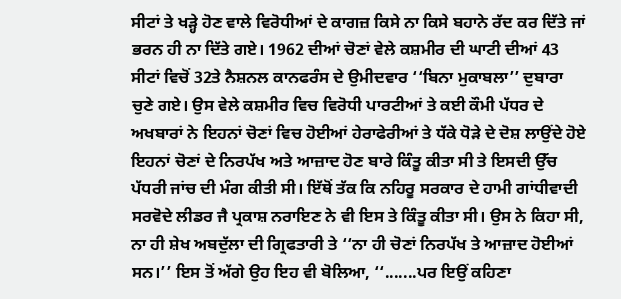ਸੀਟਾਂ ਤੇ ਖੜ੍ਹੇ ਹੋਣ ਵਾਲੇ ਵਿਰੋਧੀਆਂ ਦੇ ਕਾਗਜ਼ ਕਿਸੇ ਨਾ ਕਿਸੇ ਬਹਾਨੇ ਰੱਦ ਕਰ ਦਿੱਤੇ ਜਾਂ ਭਰਨ ਹੀ ਨਾ ਦਿੱਤੇ ਗਏ। 1962 ਦੀਆਂ ਚੋਣਾਂ ਵੇਲੇ ਕਸ਼ਮੀਰ ਦੀ ਘਾਟੀ ਦੀਆਂ 43 ਸੀਟਾਂ ਵਿਚੋਂ 32ਤੇ ਨੈਸ਼ਨਲ ਕਾਨਫਰੰਸ ਦੇ ਉਮੀਦਵਾਰ ‘‘ਬਿਨਾ ਮੁਕਾਬਲਾ’’ ਦੁਬਾਰਾ ਚੁਣੇ ਗਏ। ਉਸ ਵੇਲੇ ਕਸ਼ਮੀਰ ਵਿਚ ਵਿਰੋਧੀ ਪਾਰਟੀਆਂ ਤੇ ਕਈ ਕੌਮੀ ਪੱਧਰ ਦੇ ਅਖਬਾਰਾਂ ਨੇ ਇਹਨਾਂ ਚੋਣਾਂ ਵਿਚ ਹੋਈਆਂ ਹੇਰਾਫੇਰੀਆਂ ਤੇ ਧੱਕੇ ਧੋੜੇ ਦੇ ਦੋਸ਼ ਲਾਉਂਦੇ ਹੋਏ ਇਹਨਾਂ ਚੋਣਾਂ ਦੇ ਨਿਰਪੱਖ ਅਤੇ ਆਜ਼ਾਦ ਹੋਣ ਬਾਰੇ ਕਿੰਤੂ ਕੀਤਾ ਸੀ ਤੇ ਇਸਦੀ ਉੱਚ ਪੱਧਰੀ ਜਾਂਚ ਦੀ ਮੰਗ ਕੀਤੀ ਸੀ। ਇੱਥੋਂ ਤੱਕ ਕਿ ਨਹਿਰੂ ਸਰਕਾਰ ਦੇ ਹਾਮੀ ਗਾਂਧੀਵਾਦੀ ਸਰਵੋਦੇ ਲੀਡਰ ਜੈ ਪ੍ਰਕਾਸ਼ ਨਰਾਇਣ ਨੇ ਵੀ ਇਸ ਤੇ ਕਿੰਤੂ ਕੀਤਾ ਸੀ। ਉਸ ਨੇ ਕਿਹਾ ਸੀ, ਨਾ ਹੀ ਸ਼ੇਖ ਅਬਦੁੱਲਾ ਦੀ ਗ੍ਰਿਫਤਾਰੀ ਤੇ ‘‘ਨਾ ਹੀ ਚੋਣਾਂ ਨਿਰਪੱਖ ਤੇ ਆਜ਼ਾਦ ਹੋਈਆਂ ਸਨ।’’ ਇਸ ਤੋਂ ਅੱਗੇ ਉਹ ਇਹ ਵੀ ਬੋਲਿਆ, ‘‘.......ਪਰ ਇਉਂ ਕਹਿਣਾ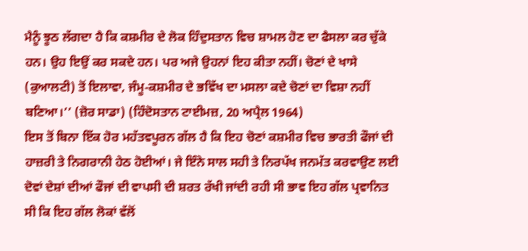ਮੈਨੂੰ ਝੂਠ ਲੱਗਦਾ ਹੈ ਕਿ ਕਸ਼ਮੀਰ ਦੇ ਲੋਕ ਹਿੰਦੁਸਤਾਨ ਵਿਚ ਸ਼ਾਮਲ ਹੋਣ ਦਾ ਫੈਸਲਾ ਕਰ ਚੁੱਕੇ ਹਨ। ਉਹ ਇਉਂ ਕਰ ਸਕਦੇ ਹਨ। ਪਰ ਅਜੇ ਉਹਨਾਂ ਇਹ ਕੀਤਾ ਨਹੀਂ। ਚੋਣਾਂ ਦੇ ਖਾਸੇ (ਕੁਆਲਟੀ) ਤੋਂ ਇਲਾਵਾ, ਜੰਮੂ-ਕਸ਼ਮੀਰ ਦੇ ਭਵਿੱਖ ਦਾ ਮਸਲਾ ਕਦੇ ਚੋਣਾਂ ਦਾ ਵਿਸ਼ਾ ਨਹੀਂ ਬਣਿਆ।’’ (ਜ਼ੋਰ ਸਾਡਾ) (ਹਿੰਦੋਸਤਾਨ ਟਾਈਮਜ਼, 20 ਅਪ੍ਰੈਲ 1964)
ਇਸ ਤੋਂ ਬਿਨਾ ਇੱਕ ਹੋਰ ਮਹੱਤਵਪੂਰਨ ਗੱਲ ਹੈ ਕਿ ਇਹ ਚੋਣਾਂ ਕਸ਼ਮੀਰ ਵਿਚ ਭਾਰਤੀ ਫੌਜਾਂ ਦੀ ਹਾਜ਼ਰੀ ਤੇ ਨਿਗਰਾਨੀ ਹੇਠ ਹੋਈਆਂ। ਜੇ ਇੰਨੇ ਸਾਲ ਸਹੀ ਤੇ ਨਿਰਪੱਖ ਜਨਮੱਤ ਕਰਵਾਉਣ ਲਈ ਦੋਵਾਂ ਦੇਸ਼ਾਂ ਦੀਆਂ ਫੌਜਾਂ ਦੀ ਵਾਪਸੀ ਦੀ ਸ਼ਰਤ ਰੱਖੀ ਜਾਂਦੀ ਰਹੀ ਸੀ ਭਾਵ ਇਹ ਗੱਲ ਪ੍ਰਵਾਨਿਤ ਸੀ ਕਿ ਇਹ ਗੱਲ ਲੋਕਾਂ ਵੱਲੋਂ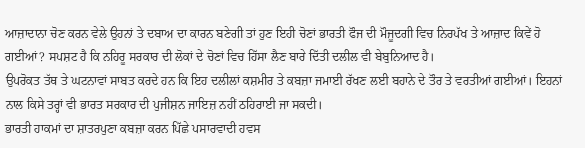ਆਜ਼ਾਦਾਨਾ ਚੋਣ ਕਰਨ ਵੇਲੇ ਉਹਨਾਂ ਤੇ ਦਬਾਅ ਦਾ ਕਾਰਨ ਬਣੇਗੀ ਤਾਂ ਹੁਣ ਇਹੀ ਚੋਣਾਂ ਭਾਰਤੀ ਫੌਜ ਦੀ ਮੌਜੂਦਗੀ ਵਿਚ ਨਿਰਪੱਖ ਤੇ ਆਜ਼ਾਦ ਕਿਵੇਂ ਹੋ ਗਈਆਂ? ਸਪਸ਼ਟ ਹੈ ਕਿ ਨਹਿਰੂ ਸਰਕਾਰ ਦੀ ਲੋਕਾਂ ਦੇ ਚੋਣਾਂ ਵਿਚ ਹਿੱਸਾ ਲੈਣ ਬਾਰੇ ਦਿੱਤੀ ਦਲੀਲ ਵੀ ਬੇਬੁਨਿਆਦ ਹੈ।
ਉਪਰੋਕਤ ਤੱਥ ਤੇ ਘਟਨਾਵਾਂ ਸਾਬਤ ਕਰਦੇ ਹਨ ਕਿ ਇਹ ਦਲੀਲਾਂ ਕਸ਼ਮੀਰ ਤੇ ਕਬਜ਼ਾ ਜਮਾਈ ਰੱਖਣ ਲਈ ਬਹਾਨੇ ਦੇ ਤੌਰ ਤੇ ਵਰਤੀਆਂ ਗਈਆਂ। ਇਹਨਾਂ ਨਾਲ ਕਿਸੇ ਤਰ੍ਹਾਂ ਵੀ ਭਾਰਤ ਸਰਕਾਰ ਦੀ ਪੁਜੀਸ਼ਨ ਜਾਇਜ਼ ਨਹੀਂ ਠਹਿਰਾਈ ਜਾ ਸਕਦੀ।
ਭਾਰਤੀ ਹਾਕਮਾਂ ਦਾ ਸ਼ਾਤਰਪੁਣਾ ਕਬਜ਼ਾ ਕਰਨ ਪਿੱਛੇ ਪਸਾਰਵਾਦੀ ਹਵਸ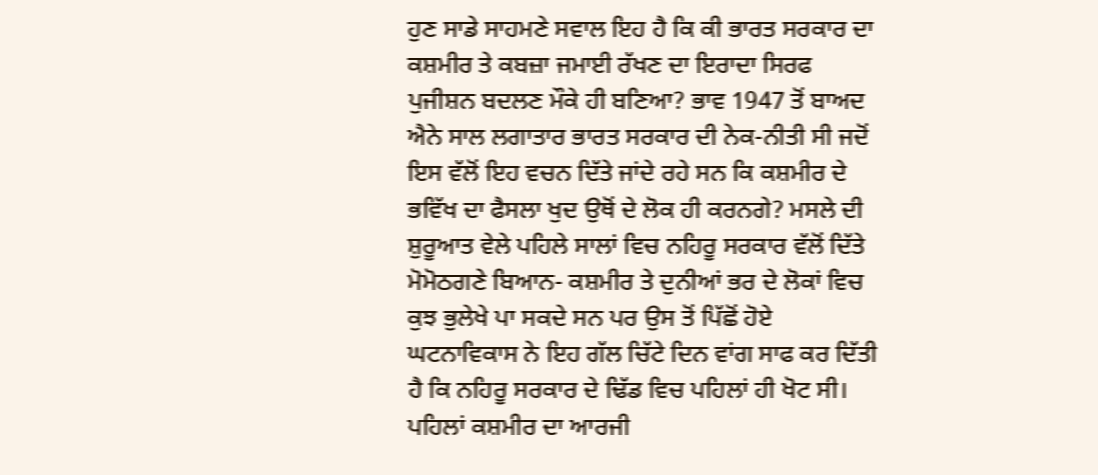ਹੁਣ ਸਾਡੇ ਸਾਹਮਣੇ ਸਵਾਲ ਇਹ ਹੈ ਕਿ ਕੀ ਭਾਰਤ ਸਰਕਾਰ ਦਾ ਕਸ਼ਮੀਰ ਤੇ ਕਬਜ਼ਾ ਜਮਾਈ ਰੱਖਣ ਦਾ ਇਰਾਦਾ ਸਿਰਫ ਪੁਜੀਸ਼ਨ ਬਦਲਣ ਮੌਕੇ ਹੀ ਬਣਿਆ? ਭਾਵ 1947 ਤੋਂ ਬਾਅਦ ਐਨੇ ਸਾਲ ਲਗਾਤਾਰ ਭਾਰਤ ਸਰਕਾਰ ਦੀ ਨੇਕ-ਨੀਤੀ ਸੀ ਜਦੋਂ ਇਸ ਵੱਲੋਂ ਇਹ ਵਚਨ ਦਿੱਤੇ ਜਾਂਦੇ ਰਹੇ ਸਨ ਕਿ ਕਸ਼ਮੀਰ ਦੇ ਭਵਿੱਖ ਦਾ ਫੈਸਲਾ ਖੁਦ ਉਥੋਂ ਦੇ ਲੋਕ ਹੀ ਕਰਨਗੇ? ਮਸਲੇ ਦੀ ਸ਼ੁਰੂਆਤ ਵੇਲੇ ਪਹਿਲੇ ਸਾਲਾਂ ਵਿਚ ਨਹਿਰੂ ਸਰਕਾਰ ਵੱਲੋਂ ਦਿੱਤੇ ਮੋਮੋਠਗਣੇ ਬਿਆਨ- ਕਸ਼ਮੀਰ ਤੇ ਦੁਨੀਆਂ ਭਰ ਦੇ ਲੋਕਾਂ ਵਿਚ ਕੁਝ ਭੁਲੇਖੇ ਪਾ ਸਕਦੇ ਸਨ ਪਰ ਉਸ ਤੋਂ ਪਿੱਛੋਂ ਹੋਏ ਘਟਨਾਵਿਕਾਸ ਨੇ ਇਹ ਗੱਲ ਚਿੱਟੇ ਦਿਨ ਵਾਂਗ ਸਾਫ ਕਰ ਦਿੱਤੀ ਹੈ ਕਿ ਨਹਿਰੂ ਸਰਕਾਰ ਦੇ ਢਿੱਡ ਵਿਚ ਪਹਿਲਾਂ ਹੀ ਖੋਟ ਸੀ। ਪਹਿਲਾਂ ਕਸ਼ਮੀਰ ਦਾ ਆਰਜੀ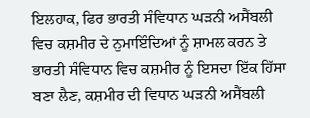ਇਲਹਾਕ, ਫਿਰ ਭਾਰਤੀ ਸੰਵਿਧਾਨ ਘੜਨੀ ਅਸੈਂਬਲੀ ਵਿਚ ਕਸ਼ਮੀਰ ਦੇ ਨੁਮਾਇੰਦਿਆਂ ਨੂੰ ਸ਼ਾਮਲ ਕਰਨ ਤੇ ਭਾਰਤੀ ਸੰਵਿਧਾਨ ਵਿਚ ਕਸ਼ਮੀਰ ਨੂੰ ਇਸਦਾ ਇੱਕ ਹਿੱਸਾ ਬਣਾ ਲੈਣ, ਕਸ਼ਮੀਰ ਦੀ ਵਿਧਾਨ ਘੜਨੀ ਅਸੈਂਬਲੀ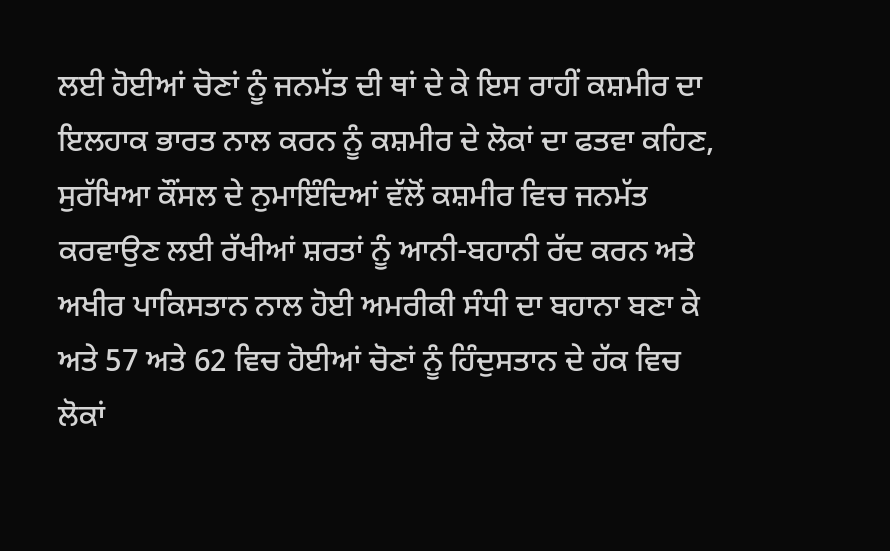ਲਈ ਹੋਈਆਂ ਚੋਣਾਂ ਨੂੰ ਜਨਮੱਤ ਦੀ ਥਾਂ ਦੇ ਕੇ ਇਸ ਰਾਹੀਂ ਕਸ਼ਮੀਰ ਦਾ ਇਲਹਾਕ ਭਾਰਤ ਨਾਲ ਕਰਨ ਨੂੰ ਕਸ਼ਮੀਰ ਦੇ ਲੋਕਾਂ ਦਾ ਫਤਵਾ ਕਹਿਣ, ਸੁਰੱਖਿਆ ਕੌਂਸਲ ਦੇ ਨੁਮਾਇੰਦਿਆਂ ਵੱਲੋਂ ਕਸ਼ਮੀਰ ਵਿਚ ਜਨਮੱਤ ਕਰਵਾਉਣ ਲਈ ਰੱਖੀਆਂ ਸ਼ਰਤਾਂ ਨੂੰ ਆਨੀ-ਬਹਾਨੀ ਰੱਦ ਕਰਨ ਅਤੇ ਅਖੀਰ ਪਾਕਿਸਤਾਨ ਨਾਲ ਹੋਈ ਅਮਰੀਕੀ ਸੰਧੀ ਦਾ ਬਹਾਨਾ ਬਣਾ ਕੇ ਅਤੇ 57 ਅਤੇ 62 ਵਿਚ ਹੋਈਆਂ ਚੋਣਾਂ ਨੂੰ ਹਿੰਦੁਸਤਾਨ ਦੇ ਹੱਕ ਵਿਚ ਲੋਕਾਂ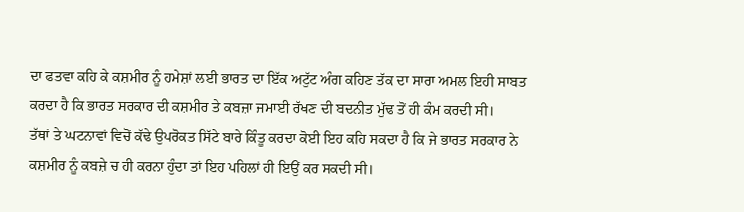ਦਾ ਫਤਵਾ ਕਹਿ ਕੇ ਕਸ਼ਮੀਰ ਨੂੰ ਹਮੇਸ਼ਾਂ ਲਈ ਭਾਰਤ ਦਾ ਇੱਕ ਅਟੁੱਟ ਅੰਗ ਕਹਿਣ ਤੱਕ ਦਾ ਸਾਰਾ ਅਮਲ ਇਹੀ ਸਾਬਤ ਕਰਦਾ ਹੈ ਕਿ ਭਾਰਤ ਸਰਕਾਰ ਦੀ ਕਸ਼ਮੀਰ ਤੇ ਕਬਜ਼ਾ ਜਮਾਈ ਰੱਖਣ ਦੀ ਬਦਨੀਤ ਮੁੱਢ ਤੋਂ ਹੀ ਕੰਮ ਕਰਦੀ ਸੀ।
ਤੱਥਾਂ ਤੇ ਘਟਨਾਵਾਂ ਵਿਚੋਂ ਕੱਢੇ ਉਪਰੋਕਤ ਸਿੱਟੇ ਬਾਰੇ ਕਿੰਤੂ ਕਰਦਾ ਕੋਈ ਇਹ ਕਹਿ ਸਕਦਾ ਹੈ ਕਿ ਜੇ ਭਾਰਤ ਸਰਕਾਰ ਨੇ ਕਸ਼ਮੀਰ ਨੂੰ ਕਬਜ਼ੇ ਚ ਹੀ ਕਰਨਾ ਹੁੰਦਾ ਤਾਂ ਇਹ ਪਹਿਲਾਂ ਹੀ ਇਉਂ ਕਰ ਸਕਦੀ ਸੀ।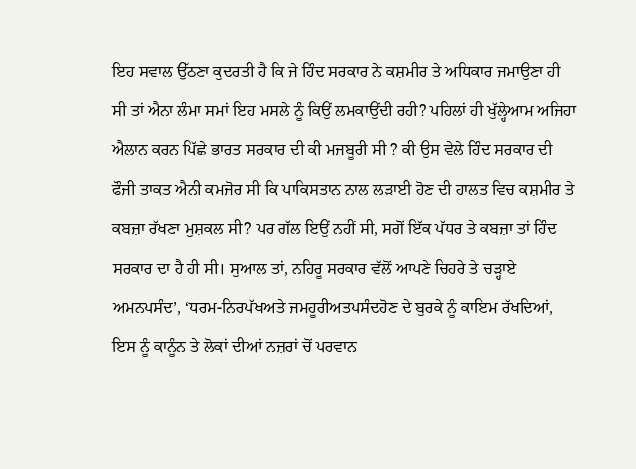ਇਹ ਸਵਾਲ ਉੱਠਣਾ ਕੁਦਰਤੀ ਹੈ ਕਿ ਜੇ ਹਿੰਦ ਸਰਕਾਰ ਨੇ ਕਸ਼ਮੀਰ ਤੇ ਅਧਿਕਾਰ ਜਮਾਉਣਾ ਹੀ ਸੀ ਤਾਂ ਐਨਾ ਲੰਮਾ ਸਮਾਂ ਇਹ ਮਸਲੇ ਨੂੰ ਕਿਉਂ ਲਮਕਾਉਂਦੀ ਰਹੀ? ਪਹਿਲਾਂ ਹੀ ਖੁੱਲ੍ਹੇਆਮ ਅਜਿਹਾ ਐਲਾਨ ਕਰਨ ਪਿੱਛੇ ਭਾਰਤ ਸਰਕਾਰ ਦੀ ਕੀ ਮਜਬੂਰੀ ਸੀ ? ਕੀ ਉਸ ਵੇਲੇ ਹਿੰਦ ਸਰਕਾਰ ਦੀ ਫੌਜੀ ਤਾਕਤ ਐਨੀ ਕਮਜੋਰ ਸੀ ਕਿ ਪਾਕਿਸਤਾਨ ਨਾਲ ਲੜਾਈ ਹੋਣ ਦੀ ਹਾਲਤ ਵਿਚ ਕਸ਼ਮੀਰ ਤੇ ਕਬਜ਼ਾ ਰੱਖਣਾ ਮੁਸ਼ਕਲ ਸੀ? ਪਰ ਗੱਲ ਇਉਂ ਨਹੀਂ ਸੀ, ਸਗੋਂ ਇੱਕ ਪੱਧਰ ਤੇ ਕਬਜ਼ਾ ਤਾਂ ਹਿੰਦ ਸਰਕਾਰ ਦਾ ਹੈ ਹੀ ਸੀ। ਸੁਆਲ ਤਾਂ, ਨਹਿਰੂ ਸਰਕਾਰ ਵੱਲੋਂ ਆਪਣੇ ਚਿਹਰੇ ਤੇ ਚੜ੍ਹਾਏ ਅਮਨਪਸੰਦ’, ‘ਧਰਮ-ਨਿਰਪੱਖਅਤੇ ਜਮਹੂਰੀਅਤਪਸੰਦਹੋਣ ਦੇ ਬੁਰਕੇ ਨੂੰ ਕਾਇਮ ਰੱਖਦਿਆਂ, ਇਸ ਨੂੰ ਕਾਨੂੰਨ ਤੇ ਲੋਕਾਂ ਦੀਆਂ ਨਜ਼ਰਾਂ ਚੋਂ ਪਰਵਾਨ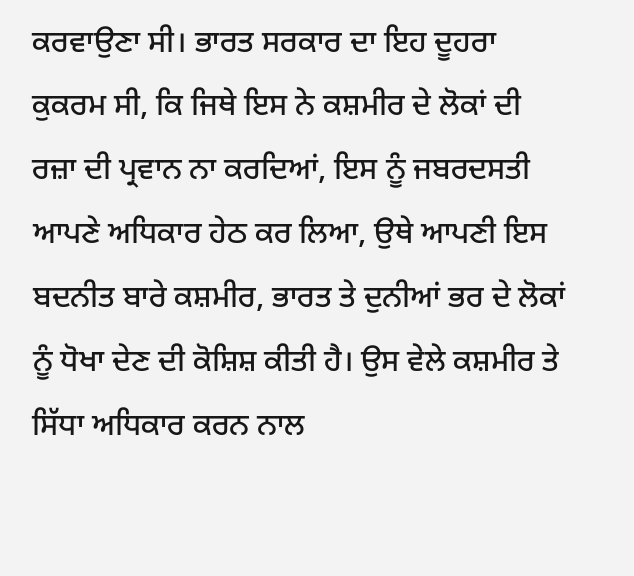ਕਰਵਾਉਣਾ ਸੀ। ਭਾਰਤ ਸਰਕਾਰ ਦਾ ਇਹ ਦੂਹਰਾ ਕੁਕਰਮ ਸੀ, ਕਿ ਜਿਥੇ ਇਸ ਨੇ ਕਸ਼ਮੀਰ ਦੇ ਲੋਕਾਂ ਦੀ ਰਜ਼ਾ ਦੀ ਪ੍ਰਵਾਨ ਨਾ ਕਰਦਿਆਂ, ਇਸ ਨੂੰ ਜਬਰਦਸਤੀ ਆਪਣੇ ਅਧਿਕਾਰ ਹੇਠ ਕਰ ਲਿਆ, ਉਥੇ ਆਪਣੀ ਇਸ ਬਦਨੀਤ ਬਾਰੇ ਕਸ਼ਮੀਰ, ਭਾਰਤ ਤੇ ਦੁਨੀਆਂ ਭਰ ਦੇ ਲੋਕਾਂ ਨੂੰ ਧੋਖਾ ਦੇਣ ਦੀ ਕੋਸ਼ਿਸ਼ ਕੀਤੀ ਹੈ। ਉਸ ਵੇਲੇ ਕਸ਼ਮੀਰ ਤੇ ਸਿੱਧਾ ਅਧਿਕਾਰ ਕਰਨ ਨਾਲ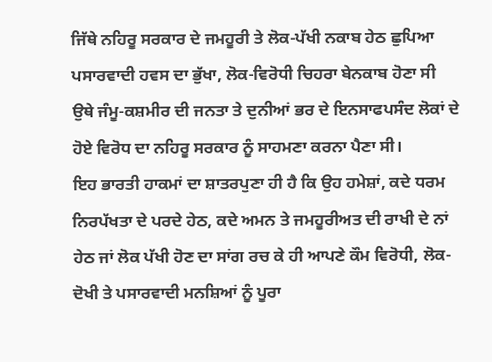ਜਿੱਥੇ ਨਹਿਰੂ ਸਰਕਾਰ ਦੇ ਜਮਹੂਰੀ ਤੇ ਲੋਕ-ਪੱਖੀ ਨਕਾਬ ਹੇਠ ਛੁਪਿਆ ਪਸਾਰਵਾਦੀ ਹਵਸ ਦਾ ਭੁੱਖਾ, ਲੋਕ-ਵਿਰੋਧੀ ਚਿਹਰਾ ਬੇਨਕਾਬ ਹੋਣਾ ਸੀ ਉਥੇ ਜੰਮੂ-ਕਸ਼ਮੀਰ ਦੀ ਜਨਤਾ ਤੇ ਦੁਨੀਆਂ ਭਰ ਦੇ ਇਨਸਾਫਪਸੰਦ ਲੋਕਾਂ ਦੇ ਹੋਏ ਵਿਰੋਧ ਦਾ ਨਹਿਰੂ ਸਰਕਾਰ ਨੂੰ ਸਾਹਮਣਾ ਕਰਨਾ ਪੈਣਾ ਸੀ।
ਇਹ ਭਾਰਤੀ ਹਾਕਮਾਂ ਦਾ ਸ਼ਾਤਰਪੁਣਾ ਹੀ ਹੈ ਕਿ ਉਹ ਹਮੇਸ਼ਾਂ, ਕਦੇ ਧਰਮ ਨਿਰਪੱਖਤਾ ਦੇ ਪਰਦੇ ਹੇਠ, ਕਦੇ ਅਮਨ ਤੇ ਜਮਹੂਰੀਅਤ ਦੀ ਰਾਖੀ ਦੇ ਨਾਂ ਹੇਠ ਜਾਂ ਲੋਕ ਪੱਖੀ ਹੋਣ ਦਾ ਸਾਂਗ ਰਚ ਕੇ ਹੀ ਆਪਣੇ ਕੌਮ ਵਿਰੋਧੀ, ਲੋਕ-ਦੋਖੀ ਤੇ ਪਸਾਰਵਾਦੀ ਮਨਸ਼ਿਆਂ ਨੂੰ ਪੂਰਾ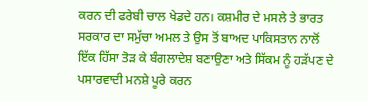ਕਰਨ ਦੀ ਫਰੇਬੀ ਚਾਲ ਖੇਡਦੇ ਹਨ। ਕਸ਼ਮੀਰ ਦੇ ਮਸਲੇ ਤੇ ਭਾਰਤ ਸਰਕਾਰ ਦਾ ਸਮੁੱਚਾ ਅਮਲ ਤੇ ਉਸ ਤੋਂ ਬਾਅਦ ਪਾਕਿਸਤਾਨ ਨਾਲੋਂ ਇੱਕ ਹਿੱਸਾ ਤੋੜ ਕੇ ਬੰਗਲਾਦੇਸ਼ ਬਣਾਉਣਾ ਅਤੇ ਸਿੱਕਮ ਨੂੰ ਹੜੱਪਣ ਦੇ ਪਸਾਰਵਾਦੀ ਮਨਸ਼ੇ ਪੂਰੇ ਕਰਨ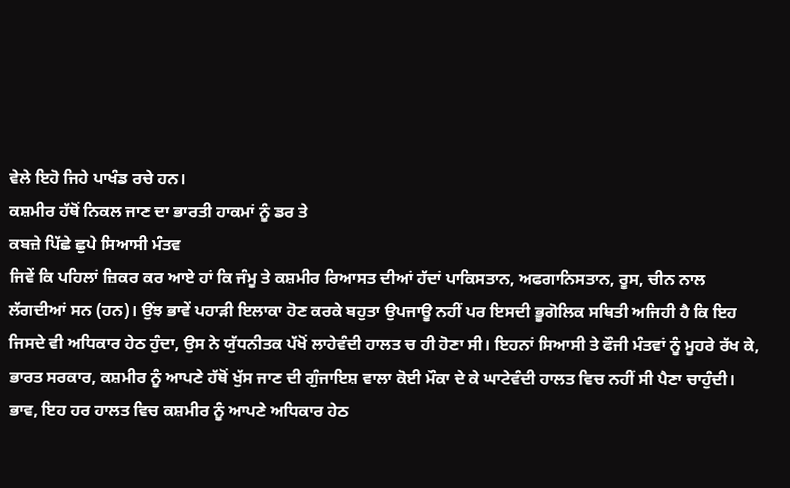ਵੇਲੇ ਇਹੋ ਜਿਹੇ ਪਾਖੰਡ ਰਚੇ ਹਨ।
ਕਸ਼ਮੀਰ ਹੱਥੋਂ ਨਿਕਲ ਜਾਣ ਦਾ ਭਾਰਤੀ ਹਾਕਮਾਂ ਨੂੰ ਡਰ ਤੇ
ਕਬਜ਼ੇ ਪਿੱਛੇ ਛੁਪੇ ਸਿਆਸੀ ਮੰਤਵ
ਜਿਵੇਂ ਕਿ ਪਹਿਲਾਂ ਜ਼ਿਕਰ ਕਰ ਆਏ ਹਾਂ ਕਿ ਜੰਮੂ ਤੇ ਕਸ਼ਮੀਰ ਰਿਆਸਤ ਦੀਆਂ ਹੱਦਾਂ ਪਾਕਿਸਤਾਨ, ਅਫਗਾਨਿਸਤਾਨ, ਰੂਸ, ਚੀਨ ਨਾਲ ਲੱਗਦੀਆਂ ਸਨ (ਹਨ)। ਉਂਝ ਭਾਵੇਂ ਪਹਾੜੀ ਇਲਾਕਾ ਹੋਣ ਕਰਕੇ ਬਹੁਤਾ ਉਪਜਾਊ ਨਹੀਂ ਪਰ ਇਸਦੀ ਭੂਗੋਲਿਕ ਸਥਿਤੀ ਅਜਿਹੀ ਹੈ ਕਿ ਇਹ ਜਿਸਦੇ ਵੀ ਅਧਿਕਾਰ ਹੇਠ ਹੁੰਦਾ, ਉਸ ਨੇ ਯੁੱਧਨੀਤਕ ਪੱਖੋਂ ਲਾਹੇਵੰਦੀ ਹਾਲਤ ਚ ਹੀ ਹੋਣਾ ਸੀ। ਇਹਨਾਂ ਸਿਆਸੀ ਤੇ ਫੌਜੀ ਮੰਤਵਾਂ ਨੂੰ ਮੂਹਰੇ ਰੱਖ ਕੇ, ਭਾਰਤ ਸਰਕਾਰ, ਕਸ਼ਮੀਰ ਨੂੰ ਆਪਣੇ ਹੱਥੋਂ ਖੁੱਸ ਜਾਣ ਦੀ ਗੁੰਜਾਇਸ਼ ਵਾਲਾ ਕੋਈ ਮੌਕਾ ਦੇ ਕੇ ਘਾਟੇਵੰਦੀ ਹਾਲਤ ਵਿਚ ਨਹੀਂ ਸੀ ਪੈਣਾ ਚਾਹੁੰਦੀ। ਭਾਵ, ਇਹ ਹਰ ਹਾਲਤ ਵਿਚ ਕਸ਼ਮੀਰ ਨੂੰ ਆਪਣੇ ਅਧਿਕਾਰ ਹੇਠ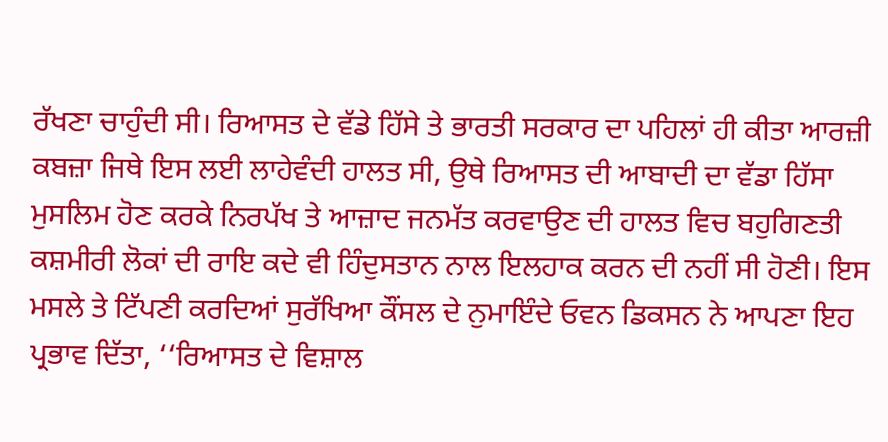ਰੱਖਣਾ ਚਾਹੁੰਦੀ ਸੀ। ਰਿਆਸਤ ਦੇ ਵੱਡੇ ਹਿੱਸੇ ਤੇ ਭਾਰਤੀ ਸਰਕਾਰ ਦਾ ਪਹਿਲਾਂ ਹੀ ਕੀਤਾ ਆਰਜ਼ੀ ਕਬਜ਼ਾ ਜਿਥੇ ਇਸ ਲਈ ਲਾਹੇਵੰਦੀ ਹਾਲਤ ਸੀ, ਉਥੇ ਰਿਆਸਤ ਦੀ ਆਬਾਦੀ ਦਾ ਵੱਡਾ ਹਿੱਸਾ ਮੁਸਲਿਮ ਹੋਣ ਕਰਕੇ ਨਿਰਪੱਖ ਤੇ ਆਜ਼ਾਦ ਜਨਮੱਤ ਕਰਵਾਉਣ ਦੀ ਹਾਲਤ ਵਿਚ ਬਹੁਗਿਣਤੀ ਕਸ਼ਮੀਰੀ ਲੋਕਾਂ ਦੀ ਰਾਇ ਕਦੇ ਵੀ ਹਿੰਦੁਸਤਾਨ ਨਾਲ ਇਲਹਾਕ ਕਰਨ ਦੀ ਨਹੀਂ ਸੀ ਹੋਣੀ। ਇਸ ਮਸਲੇ ਤੇ ਟਿੱਪਣੀ ਕਰਦਿਆਂ ਸੁਰੱਖਿਆ ਕੌਂਸਲ ਦੇ ਨੁਮਾਇੰਦੇ ਓਵਨ ਡਿਕਸਨ ਨੇ ਆਪਣਾ ਇਹ ਪ੍ਰਭਾਵ ਦਿੱਤਾ, ‘‘ਰਿਆਸਤ ਦੇ ਵਿਸ਼ਾਲ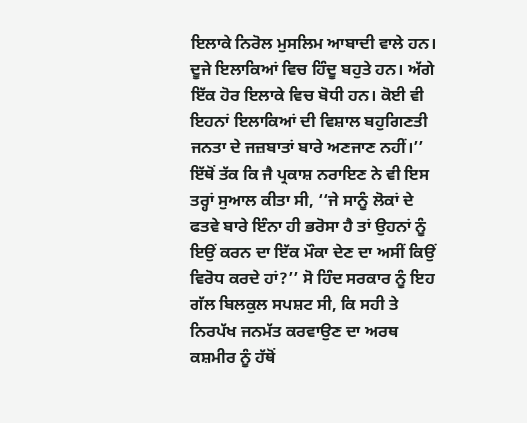ਇਲਾਕੇ ਨਿਰੋਲ ਮੁਸਲਿਮ ਆਬਾਦੀ ਵਾਲੇ ਹਨ। ਦੂਜੇ ਇਲਾਕਿਆਂ ਵਿਚ ਹਿੰਦੂ ਬਹੁਤੇ ਹਨ। ਅੱਗੇ ਇੱਕ ਹੋਰ ਇਲਾਕੇ ਵਿਚ ਬੋਧੀ ਹਨ। ਕੋਈ ਵੀ ਇਹਨਾਂ ਇਲਾਕਿਆਂ ਦੀ ਵਿਸ਼ਾਲ ਬਹੁਗਿਣਤੀ ਜਨਤਾ ਦੇ ਜਜ਼ਬਾਤਾਂ ਬਾਰੇ ਅਣਜਾਣ ਨਹੀਂ।’’ ਇੱਥੋਂ ਤੱਕ ਕਿ ਜੈ ਪ੍ਰਕਾਸ਼ ਨਰਾਇਣ ਨੇ ਵੀ ਇਸ ਤਰ੍ਹਾਂ ਸੁਆਲ ਕੀਤਾ ਸੀ, ‘‘ਜੇ ਸਾਨੂੰ ਲੋਕਾਂ ਦੇ ਫਤਵੇ ਬਾਰੇ ਇੰਨਾ ਹੀ ਭਰੋਸਾ ਹੈ ਤਾਂ ਉਹਨਾਂ ਨੂੰ ਇਉਂ ਕਰਨ ਦਾ ਇੱਕ ਮੌਕਾ ਦੇਣ ਦਾ ਅਸੀਂ ਕਿਉਂ ਵਿਰੋਧ ਕਰਦੇ ਹਾਂ?’’ ਸੋ ਹਿੰਦ ਸਰਕਾਰ ਨੂੰ ਇਹ ਗੱਲ ਬਿਲਕੁਲ ਸਪਸ਼ਟ ਸੀ, ਕਿ ਸਹੀ ਤੇ ਨਿਰਪੱਖ ਜਨਮੱਤ ਕਰਵਾਉਣ ਦਾ ਅਰਥ ਕਸ਼ਮੀਰ ਨੂੰ ਹੱਥੋਂ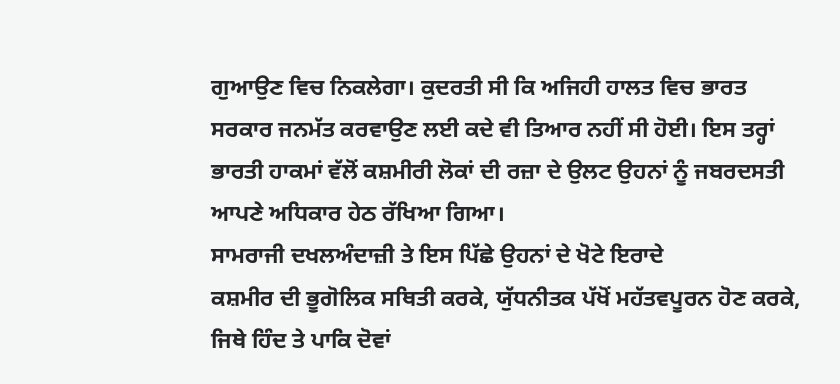ਗੁਆਉਣ ਵਿਚ ਨਿਕਲੇਗਾ। ਕੁਦਰਤੀ ਸੀ ਕਿ ਅਜਿਹੀ ਹਾਲਤ ਵਿਚ ਭਾਰਤ ਸਰਕਾਰ ਜਨਮੱਤ ਕਰਵਾਉਣ ਲਈ ਕਦੇ ਵੀ ਤਿਆਰ ਨਹੀਂ ਸੀ ਹੋਈ। ਇਸ ਤਰ੍ਹਾਂ ਭਾਰਤੀ ਹਾਕਮਾਂ ਵੱਲੋਂ ਕਸ਼ਮੀਰੀ ਲੋਕਾਂ ਦੀ ਰਜ਼ਾ ਦੇ ਉਲਟ ਉਹਨਾਂ ਨੂੰ ਜਬਰਦਸਤੀ ਆਪਣੇ ਅਧਿਕਾਰ ਹੇਠ ਰੱਖਿਆ ਗਿਆ।
ਸਾਮਰਾਜੀ ਦਖਲਅੰਦਾਜ਼ੀ ਤੇ ਇਸ ਪਿੱਛੇ ਉਹਨਾਂ ਦੇ ਖੋਟੇ ਇਰਾਦੇ
ਕਸ਼ਮੀਰ ਦੀ ਭੂਗੋਲਿਕ ਸਥਿਤੀ ਕਰਕੇ, ਯੁੱਧਨੀਤਕ ਪੱਖੋਂ ਮਹੱਤਵਪੂਰਨ ਹੋਣ ਕਰਕੇ, ਜਿਥੇ ਹਿੰਦ ਤੇ ਪਾਕਿ ਦੋਵਾਂ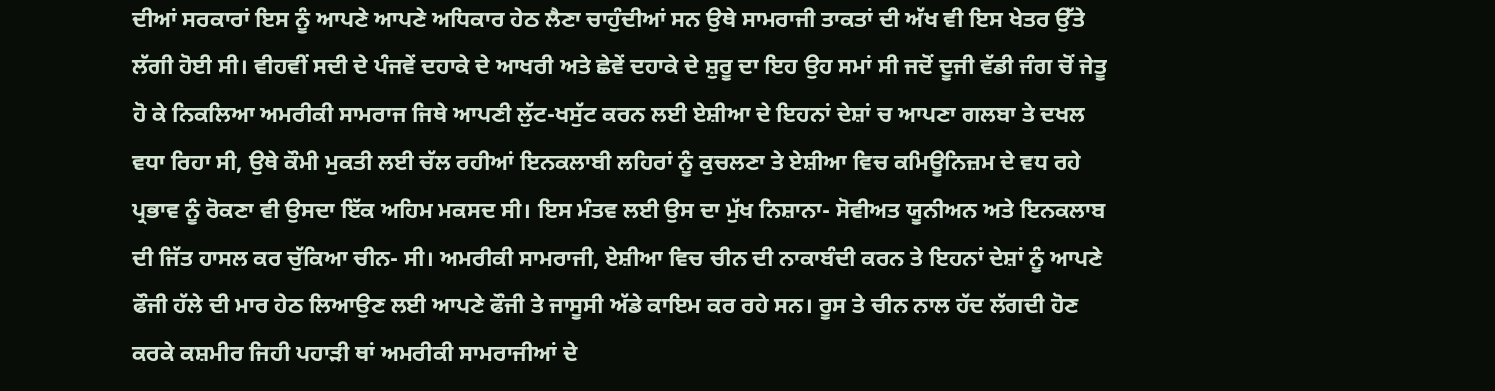ਦੀਆਂ ਸਰਕਾਰਾਂ ਇਸ ਨੂੰ ਆਪਣੇ ਆਪਣੇ ਅਧਿਕਾਰ ਹੇਠ ਲੈਣਾ ਚਾਹੁੰਦੀਆਂ ਸਨ ਉਥੇ ਸਾਮਰਾਜੀ ਤਾਕਤਾਂ ਦੀ ਅੱਖ ਵੀ ਇਸ ਖੇਤਰ ਉੱਤੇ ਲੱਗੀ ਹੋਈ ਸੀ। ਵੀਹਵੀਂ ਸਦੀ ਦੇ ਪੰਜਵੇਂ ਦਹਾਕੇ ਦੇ ਆਖਰੀ ਅਤੇ ਛੇਵੇਂ ਦਹਾਕੇ ਦੇ ਸ਼ੁਰੂ ਦਾ ਇਹ ਉਹ ਸਮਾਂ ਸੀ ਜਦੋਂ ਦੂਜੀ ਵੱਡੀ ਜੰਗ ਚੋਂ ਜੇਤੂ ਹੋ ਕੇ ਨਿਕਲਿਆ ਅਮਰੀਕੀ ਸਾਮਰਾਜ ਜਿਥੇ ਆਪਣੀ ਲੁੱਟ-ਖਸੁੱਟ ਕਰਨ ਲਈ ਏਸ਼ੀਆ ਦੇ ਇਹਨਾਂ ਦੇਸ਼ਾਂ ਚ ਆਪਣਾ ਗਲਬਾ ਤੇ ਦਖਲ ਵਧਾ ਰਿਹਾ ਸੀ, ਉਥੇ ਕੌਮੀ ਮੁਕਤੀ ਲਈ ਚੱਲ ਰਹੀਆਂ ਇਨਕਲਾਬੀ ਲਹਿਰਾਂ ਨੂੰ ਕੁਚਲਣਾ ਤੇ ਏਸ਼ੀਆ ਵਿਚ ਕਮਿਊਨਿਜ਼ਮ ਦੇ ਵਧ ਰਹੇ ਪ੍ਰਭਾਵ ਨੂੰ ਰੋਕਣਾ ਵੀ ਉਸਦਾ ਇੱਕ ਅਹਿਮ ਮਕਸਦ ਸੀ। ਇਸ ਮੰਤਵ ਲਈ ਉਸ ਦਾ ਮੁੱਖ ਨਿਸ਼ਾਨਾ- ਸੋਵੀਅਤ ਯੂਨੀਅਨ ਅਤੇ ਇਨਕਲਾਬ ਦੀ ਜਿੱਤ ਹਾਸਲ ਕਰ ਚੁੱਕਿਆ ਚੀਨ- ਸੀ। ਅਮਰੀਕੀ ਸਾਮਰਾਜੀ, ਏਸ਼ੀਆ ਵਿਚ ਚੀਨ ਦੀ ਨਾਕਾਬੰਦੀ ਕਰਨ ਤੇ ਇਹਨਾਂ ਦੇਸ਼ਾਂ ਨੂੰ ਆਪਣੇ ਫੌਜੀ ਹੱਲੇ ਦੀ ਮਾਰ ਹੇਠ ਲਿਆਉਣ ਲਈ ਆਪਣੇ ਫੌਜੀ ਤੇ ਜਾਸੂਸੀ ਅੱਡੇ ਕਾਇਮ ਕਰ ਰਹੇ ਸਨ। ਰੂਸ ਤੇ ਚੀਨ ਨਾਲ ਹੱਦ ਲੱਗਦੀ ਹੋਣ ਕਰਕੇ ਕਸ਼ਮੀਰ ਜਿਹੀ ਪਹਾੜੀ ਥਾਂ ਅਮਰੀਕੀ ਸਾਮਰਾਜੀਆਂ ਦੇ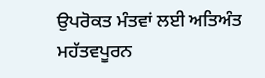ਉਪਰੋਕਤ ਮੰਤਵਾਂ ਲਈ ਅਤਿਅੰਤ ਮਹੱਤਵਪੂਰਨ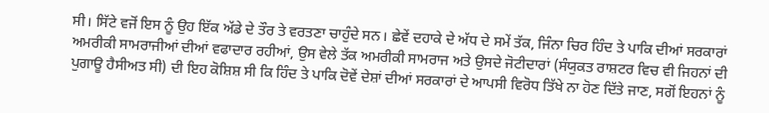ਸੀ। ਸਿੱਟੇ ਵਜੋਂ ਇਸ ਨੂੰ ਉਹ ਇੱਕ ਅੱਡੇ ਦੇ ਤੌਰ ਤੇ ਵਰਤਣਾ ਚਾਹੁੰਦੇ ਸਨ। ਛੇਵੇਂ ਦਹਾਕੇ ਦੇ ਅੱਧ ਦੇ ਸਮੇਂ ਤੱਕ, ਜਿੰਨਾ ਚਿਰ ਹਿੰਦ ਤੇ ਪਾਕਿ ਦੀਆਂ ਸਰਕਾਰਾਂ ਅਮਰੀਕੀ ਸਾਮਰਾਜੀਆਂ ਦੀਆਂ ਵਫਾਦਾਰ ਰਹੀਆਂ, ਉਸ ਵੇਲੇ ਤੱਕ ਅਮਰੀਕੀ ਸਾਮਰਾਜ ਅਤੇ ਉਸਦੇ ਜੋਟੀਦਾਰਾਂ (ਸੰਯੁਕਤ ਰਾਸ਼ਟਰ ਵਿਚ ਵੀ ਜਿਹਨਾਂ ਦੀ ਪੁਗਾਊ ਹੈਸੀਅਤ ਸੀ) ਦੀ ਇਹ ਕੋਸ਼ਿਸ਼ ਸੀ ਕਿ ਹਿੰਦ ਤੇ ਪਾਕਿ ਦੋਵੇਂ ਦੇਸ਼ਾਂ ਦੀਆਂ ਸਰਕਾਰਾਂ ਦੇ ਆਪਸੀ ਵਿਰੋਧ ਤਿੱਖੇ ਨਾ ਹੋਣ ਦਿੱਤੇ ਜਾਣ, ਸਗੋਂ ਇਹਨਾਂ ਨੂੰ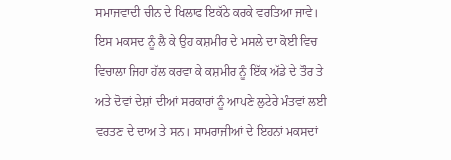ਸਮਾਜਵਾਦੀ ਚੀਨ ਦੇ ਖਿਲਾਫ ਇਕੱਠੇ ਕਰਕੇ ਵਰਤਿਆ ਜਾਵੇ। ਇਸ ਮਕਸਦ ਨੂੰ ਲੈ ਕੇ ਉਹ ਕਸ਼ਮੀਰ ਦੇ ਮਸਲੇ ਦਾ ਕੋਈ ਵਿਚ ਵਿਚਾਲਾ ਜਿਹਾ ਹੱਲ ਕਰਵਾ ਕੇ ਕਸ਼ਮੀਰ ਨੂੰ ਇੱਕ ਅੱਡੇ ਦੇ ਤੌਰ ਤੇ ਅਤੇ ਦੋਵਾਂ ਦੇਸ਼ਾਂ ਦੀਆਂ ਸਰਕਾਰਾਂ ਨੂੰ ਆਪਣੇ ਲੁਟੇਰੇ ਮੰਤਵਾਂ ਲਈ ਵਰਤਣ ਦੇ ਦਾਅ ਤੇ ਸਨ। ਸਾਮਰਾਜੀਆਂ ਦੇ ਇਹਨਾਂ ਮਕਸਦਾਂ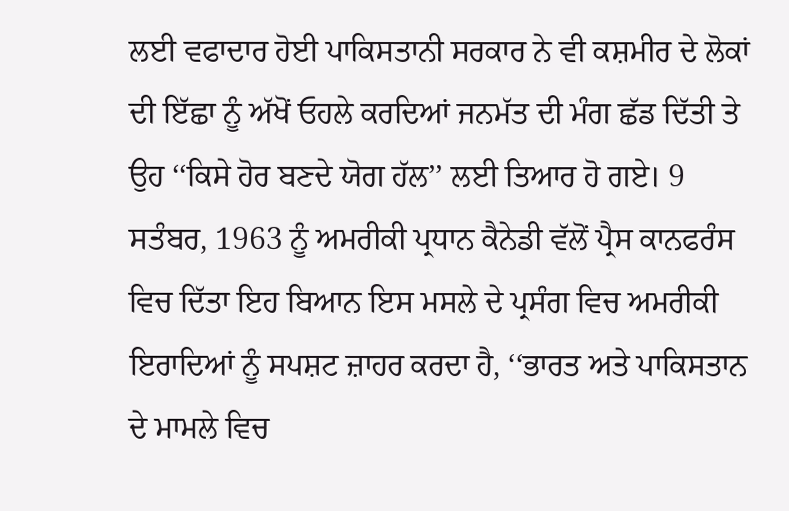ਲਈ ਵਫਾਦਾਰ ਹੋਈ ਪਾਕਿਸਤਾਨੀ ਸਰਕਾਰ ਨੇ ਵੀ ਕਸ਼ਮੀਰ ਦੇ ਲੋਕਾਂ ਦੀ ਇੱਛਾ ਨੂੰ ਅੱਖੋਂ ਓਹਲੇ ਕਰਦਿਆਂ ਜਨਮੱਤ ਦੀ ਮੰਗ ਛੱਡ ਦਿੱਤੀ ਤੇ ਉਹ ‘‘ਕਿਸੇ ਹੋਰ ਬਣਦੇ ਯੋਗ ਹੱਲ’’ ਲਈ ਤਿਆਰ ਹੋ ਗਏ। 9 ਸਤੰਬਰ, 1963 ਨੂੰ ਅਮਰੀਕੀ ਪ੍ਰਧਾਨ ਕੈਨੇਡੀ ਵੱਲੋਂ ਪ੍ਰੈਸ ਕਾਨਫਰੰਸ ਵਿਚ ਦਿੱਤਾ ਇਹ ਬਿਆਨ ਇਸ ਮਸਲੇ ਦੇ ਪ੍ਰਸੰਗ ਵਿਚ ਅਮਰੀਕੀ ਇਰਾਦਿਆਂ ਨੂੰ ਸਪਸ਼ਟ ਜ਼ਾਹਰ ਕਰਦਾ ਹੈ, ‘‘ਭਾਰਤ ਅਤੇ ਪਾਕਿਸਤਾਨ ਦੇ ਮਾਮਲੇ ਵਿਚ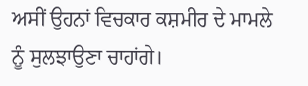ਅਸੀਂ ਉਹਨਾਂ ਵਿਚਕਾਰ ਕਸ਼ਮੀਰ ਦੇ ਮਾਮਲੇ ਨੂੰ ਸੁਲਝਾਉਣਾ ਚਾਹਾਂਗੇ।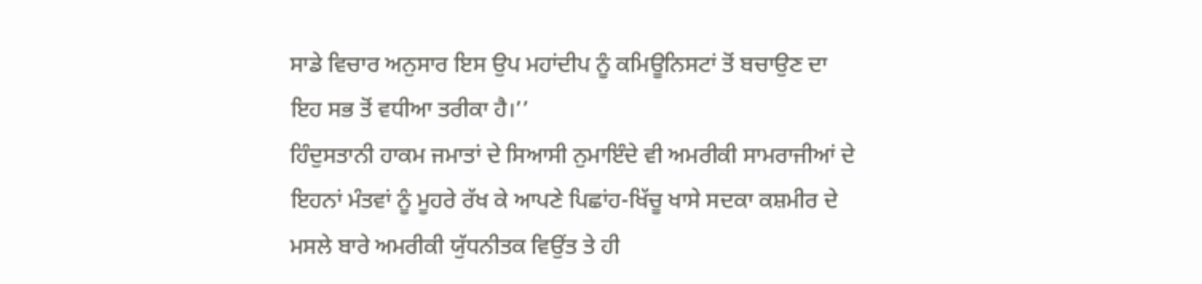ਸਾਡੇ ਵਿਚਾਰ ਅਨੁਸਾਰ ਇਸ ਉਪ ਮਹਾਂਦੀਪ ਨੂੰ ਕਮਿਊਨਿਸਟਾਂ ਤੋਂ ਬਚਾਉਣ ਦਾ ਇਹ ਸਭ ਤੋਂ ਵਧੀਆ ਤਰੀਕਾ ਹੈ।’’
ਹਿੰਦੁਸਤਾਨੀ ਹਾਕਮ ਜਮਾਤਾਂ ਦੇ ਸਿਆਸੀ ਨੁਮਾਇੰਦੇ ਵੀ ਅਮਰੀਕੀ ਸਾਮਰਾਜੀਆਂ ਦੇ ਇਹਨਾਂ ਮੰਤਵਾਂ ਨੂੰ ਮੂਹਰੇ ਰੱਖ ਕੇ ਆਪਣੇ ਪਿਛਾਂਹ-ਖਿੱਚੂ ਖਾਸੇ ਸਦਕਾ ਕਸ਼ਮੀਰ ਦੇ ਮਸਲੇ ਬਾਰੇ ਅਮਰੀਕੀ ਯੁੱਧਨੀਤਕ ਵਿਉਂਤ ਤੇ ਹੀ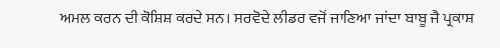ਅਮਲ ਕਰਨ ਦੀ ਕੋਸ਼ਿਸ਼ ਕਰਦੇ ਸਨ। ਸਰਵੋਦੇ ਲੀਡਰ ਵਜੋਂ ਜਾਣਿਆ ਜਾਂਦਾ ਬਾਬੂ ਜੈ ਪ੍ਰਕਾਸ਼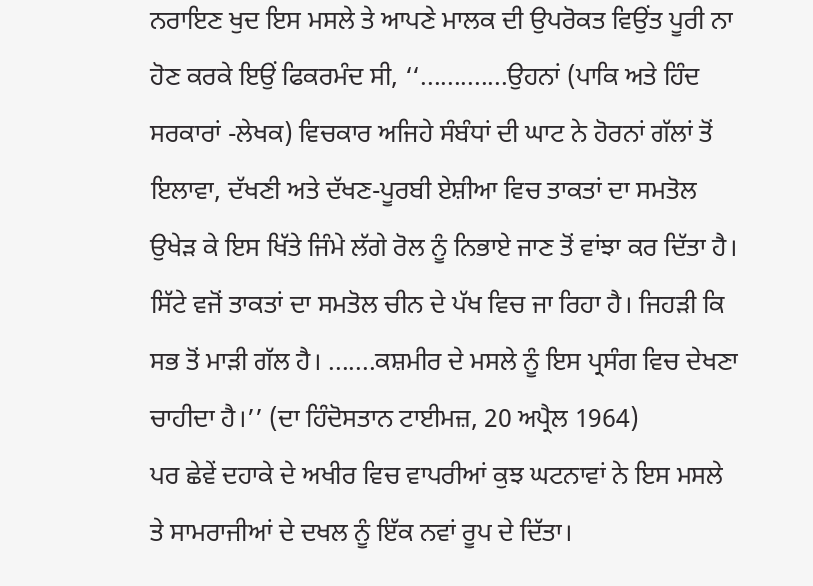ਨਰਾਇਣ ਖੁਦ ਇਸ ਮਸਲੇ ਤੇ ਆਪਣੇ ਮਾਲਕ ਦੀ ਉਪਰੋਕਤ ਵਿਉਂਤ ਪੂਰੀ ਨਾ ਹੋਣ ਕਰਕੇ ਇਉਂ ਫਿਕਰਮੰਦ ਸੀ, ‘‘.............ਉਹਨਾਂ (ਪਾਕਿ ਅਤੇ ਹਿੰਦ ਸਰਕਾਰਾਂ -ਲੇਖਕ) ਵਿਚਕਾਰ ਅਜਿਹੇ ਸੰਬੰਧਾਂ ਦੀ ਘਾਟ ਨੇ ਹੋਰਨਾਂ ਗੱਲਾਂ ਤੋਂ ਇਲਾਵਾ, ਦੱਖਣੀ ਅਤੇ ਦੱਖਣ-ਪੂਰਬੀ ਏਸ਼ੀਆ ਵਿਚ ਤਾਕਤਾਂ ਦਾ ਸਮਤੋਲ ਉਖੇੜ ਕੇ ਇਸ ਖਿੱਤੇ ਜਿੰਮੇ ਲੱਗੇ ਰੋਲ ਨੂੰ ਨਿਭਾਏ ਜਾਣ ਤੋਂ ਵਾਂਝਾ ਕਰ ਦਿੱਤਾ ਹੈ। ਸਿੱਟੇ ਵਜੋਂ ਤਾਕਤਾਂ ਦਾ ਸਮਤੋਲ ਚੀਨ ਦੇ ਪੱਖ ਵਿਚ ਜਾ ਰਿਹਾ ਹੈ। ਜਿਹੜੀ ਕਿ ਸਭ ਤੋਂ ਮਾੜੀ ਗੱਲ ਹੈ। .......ਕਸ਼ਮੀਰ ਦੇ ਮਸਲੇ ਨੂੰ ਇਸ ਪ੍ਰਸੰਗ ਵਿਚ ਦੇਖਣਾ ਚਾਹੀਦਾ ਹੈ।’’ (ਦਾ ਹਿੰਦੋਸਤਾਨ ਟਾਈਮਜ਼, 20 ਅਪ੍ਰੈਲ 1964)
ਪਰ ਛੇਵੇਂ ਦਹਾਕੇ ਦੇ ਅਖੀਰ ਵਿਚ ਵਾਪਰੀਆਂ ਕੁਝ ਘਟਨਾਵਾਂ ਨੇ ਇਸ ਮਸਲੇ ਤੇ ਸਾਮਰਾਜੀਆਂ ਦੇ ਦਖਲ ਨੂੰ ਇੱਕ ਨਵਾਂ ਰੂਪ ਦੇ ਦਿੱਤਾ।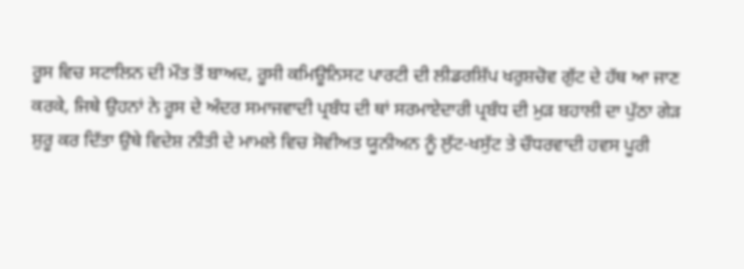ਰੂਸ ਵਿਚ ਸਟਾਲਿਨ ਦੀ ਮੌਤ ਤੋਂ ਬਾਅਦ, ਰੂਸੀ ਕਮਿਊਨਿਸਟ ਪਾਰਟੀ ਦੀ ਲੀਡਰਸ਼ਿੱਪ ਖਰੁਸ਼ਚੋਵ ਗੁੱਟ ਦੇ ਹੱਥ ਆ ਜਾਣ ਕਰਕੇ, ਜਿਥੇ ਉਹਨਾਂ ਨੇ ਰੂਸ ਦੇ ਅੰਦਰ ਸਮਾਜਵਾਦੀ ਪ੍ਰਬੰਧ ਦੀ ਥਾਂ ਸਰਮਾਏਦਾਰੀ ਪ੍ਰਬੰਧ ਦੀ ਮੁੜ ਬਹਾਲੀ ਦਾ ਪੁੱਠਾ ਗੇੜ ਸ਼ੁਰੂ ਕਰ ਦਿੱਤਾ ਉਥੇ ਵਿਦੇਸ਼ ਨੀਤੀ ਦੇ ਮਾਮਲੇ ਵਿਚ ਸੋਵੀਅਤ ਯੂਨੀਅਨ ਨੂੰ ਲੁੱਟ-ਖਸੁੱਟ ਤੇ ਚੌਧਰਵਾਦੀ ਹਵਸ ਪੂਰੀ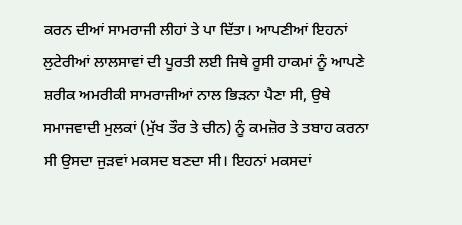ਕਰਨ ਦੀਆਂ ਸਾਮਰਾਜੀ ਲੀਹਾਂ ਤੇ ਪਾ ਦਿੱਤਾ। ਆਪਣੀਆਂ ਇਹਨਾਂ ਲੁਟੇਰੀਆਂ ਲਾਲਸਾਵਾਂ ਦੀ ਪੂਰਤੀ ਲਈ ਜਿਥੇ ਰੂਸੀ ਹਾਕਮਾਂ ਨੂੰ ਆਪਣੇ ਸ਼ਰੀਕ ਅਮਰੀਕੀ ਸਾਮਰਾਜੀਆਂ ਨਾਲ ਭਿੜਨਾ ਪੈਣਾ ਸੀ, ਉਥੇ ਸਮਾਜਵਾਦੀ ਮੁਲਕਾਂ (ਮੁੱਖ ਤੌਰ ਤੇ ਚੀਨ) ਨੂੰ ਕਮਜ਼ੋਰ ਤੇ ਤਬਾਹ ਕਰਨਾ ਸੀ ਉਸਦਾ ਜੁੜਵਾਂ ਮਕਸਦ ਬਣਦਾ ਸੀ। ਇਹਨਾਂ ਮਕਸਦਾਂ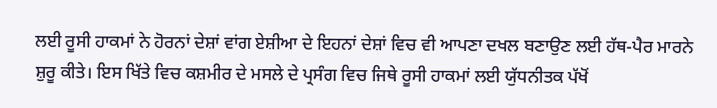ਲਈ ਰੂਸੀ ਹਾਕਮਾਂ ਨੇ ਹੋਰਨਾਂ ਦੇਸ਼ਾਂ ਵਾਂਗ ਏਸ਼ੀਆ ਦੇ ਇਹਨਾਂ ਦੇਸ਼ਾਂ ਵਿਚ ਵੀ ਆਪਣਾ ਦਖਲ ਬਣਾਉਣ ਲਈ ਹੱਥ-ਪੈਰ ਮਾਰਨੇ ਸ਼ੁਰੂ ਕੀਤੇ। ਇਸ ਖਿੱਤੇ ਵਿਚ ਕਸ਼ਮੀਰ ਦੇ ਮਸਲੇ ਦੇ ਪ੍ਰਸੰਗ ਵਿਚ ਜਿਥੇ ਰੂਸੀ ਹਾਕਮਾਂ ਲਈ ਯੁੱਧਨੀਤਕ ਪੱਖੋਂ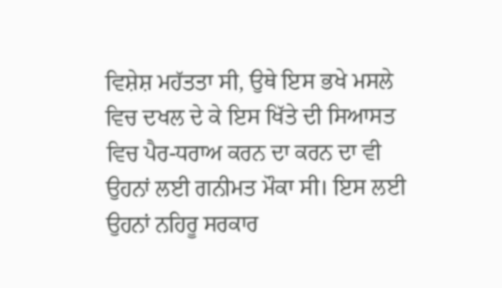ਵਿਸ਼ੇਸ਼ ਮਹੱਤਤਾ ਸੀ, ਉਥੇ ਇਸ ਭਖੇ ਮਸਲੇ ਵਿਚ ਦਖਲ ਦੇ ਕੇ ਇਸ ਖਿੱਤੇ ਦੀ ਸਿਆਸਤ ਵਿਚ ਪੈਰ-ਧਰਾਅ ਕਰਨ ਦਾ ਕਰਨ ਦਾ ਵੀ ਉਹਨਾਂ ਲਈ ਗਨੀਮਤ ਮੌਕਾ ਸੀ। ਇਸ ਲਈ ਉਹਨਾਂ ਨਹਿਰੂ ਸਰਕਾਰ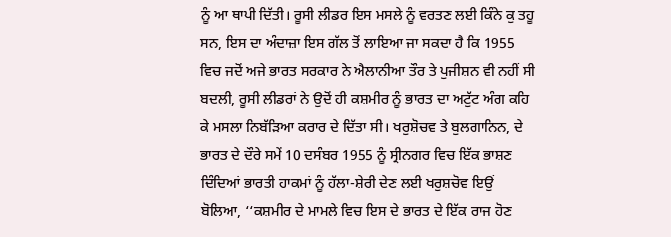ਨੂੰ ਆ ਥਾਪੀ ਦਿੱਤੀ। ਰੂਸੀ ਲੀਡਰ ਇਸ ਮਸਲੇ ਨੂੰ ਵਰਤਣ ਲਈ ਕਿੰਨੇ ਕੁ ਤਹੂ ਸਨ, ਇਸ ਦਾ ਅੰਦਾਜ਼ਾ ਇਸ ਗੱਲ ਤੋਂ ਲਾਇਆ ਜਾ ਸਕਦਾ ਹੈ ਕਿ 1955 ਵਿਚ ਜਦੋਂ ਅਜੇ ਭਾਰਤ ਸਰਕਾਰ ਨੇ ਐਲਾਨੀਆ ਤੌਰ ਤੇ ਪੁਜੀਸ਼ਨ ਵੀ ਨਹੀਂ ਸੀ ਬਦਲੀ, ਰੂਸੀ ਲੀਡਰਾਂ ਨੇ ਉਦੋਂ ਹੀ ਕਸ਼ਮੀਰ ਨੂੰ ਭਾਰਤ ਦਾ ਅਟੁੱਟ ਅੰਗ ਕਹਿ ਕੇ ਮਸਲਾ ਨਿਬੱੜਿਆ ਕਰਾਰ ਦੇ ਦਿੱਤਾ ਸੀ। ਖਰੁਸ਼ੋਚਵ ਤੇ ਬੁਲਗਾਨਿਨ, ਦੇ ਭਾਰਤ ਦੇ ਦੌਰੇ ਸਮੇਂ 10 ਦਸੰਬਰ 1955 ਨੂੰ ਸ੍ਰੀਨਗਰ ਵਿਚ ਇੱਕ ਭਾਸ਼ਣ ਦਿੰਦਿਆਂ ਭਾਰਤੀ ਹਾਕਮਾਂ ਨੂੰ ਹੱਲਾ-ਸ਼ੇਰੀ ਦੇਣ ਲਈ ਖਰੁਸ਼ਚੋਵ ਇਉਂ ਬੋਲਿਆ, ‘‘ਕਸ਼ਮੀਰ ਦੇ ਮਾਮਲੇ ਵਿਚ ਇਸ ਦੇ ਭਾਰਤ ਦੇ ਇੱਕ ਰਾਜ ਹੋਣ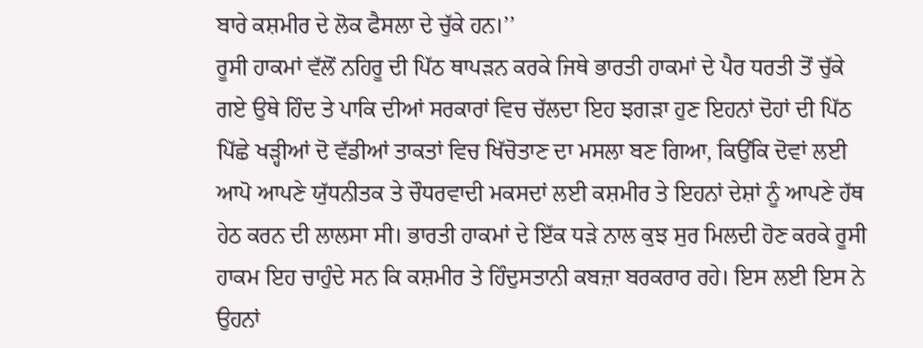ਬਾਰੇ ਕਸ਼ਮੀਰ ਦੇ ਲੋਕ ਫੈਸਲਾ ਦੇ ਚੁੱਕੇ ਹਨ।’’
ਰੂਸੀ ਹਾਕਮਾਂ ਵੱਲੋਂ ਨਹਿਰੂ ਦੀ ਪਿੱਠ ਥਾਪੜਨ ਕਰਕੇ ਜਿਥੇ ਭਾਰਤੀ ਹਾਕਮਾਂ ਦੇ ਪੈਰ ਧਰਤੀ ਤੋਂ ਚੁੱਕੇ ਗਏ ਉਥੇ ਹਿੰਦ ਤੇ ਪਾਕਿ ਦੀਆਂ ਸਰਕਾਰਾਂ ਵਿਚ ਚੱਲਦਾ ਇਹ ਝਗੜਾ ਹੁਣ ਇਹਨਾਂ ਦੋਹਾਂ ਦੀ ਪਿੱਠ ਪਿੱਛੇ ਖੜ੍ਹੀਆਂ ਦੋ ਵੱਡੀਆਂ ਤਾਕਤਾਂ ਵਿਚ ਖਿੱਚੋਤਾਣ ਦਾ ਮਸਲਾ ਬਣ ਗਿਆ, ਕਿਉਂਕਿ ਦੋਵਾਂ ਲਈ ਆਪੋ ਆਪਣੇ ਯੁੱਧਨੀਤਕ ਤੇ ਚੌਧਰਵਾਦੀ ਮਕਸਦਾਂ ਲਈ ਕਸ਼ਮੀਰ ਤੇ ਇਹਨਾਂ ਦੇਸ਼ਾਂ ਨੂੰ ਆਪਣੇ ਹੱਥ ਹੇਠ ਕਰਨ ਦੀ ਲਾਲਸਾ ਸੀ। ਭਾਰਤੀ ਹਾਕਮਾਂ ਦੇ ਇੱਕ ਧੜੇ ਨਾਲ ਕੁਝ ਸੁਰ ਮਿਲਦੀ ਹੋਣ ਕਰਕੇ ਰੂਸੀ ਹਾਕਮ ਇਹ ਚਾਹੁੰਦੇ ਸਨ ਕਿ ਕਸ਼ਮੀਰ ਤੇ ਹਿੰਦੁਸਤਾਨੀ ਕਬਜ਼ਾ ਬਰਕਰਾਰ ਰਹੇ। ਇਸ ਲਈ ਇਸ ਨੇ ਉਹਨਾਂ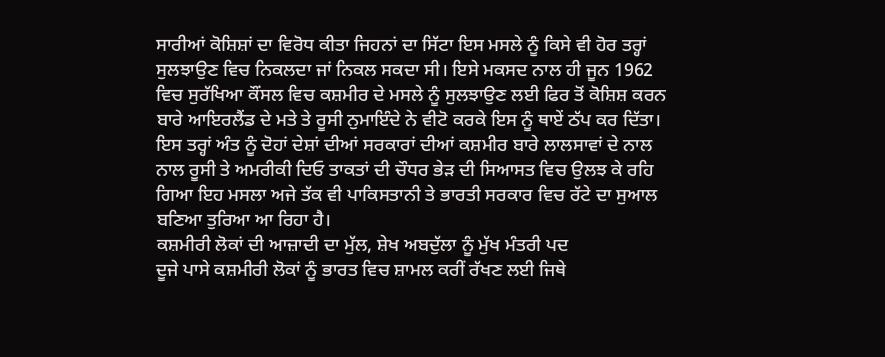ਸਾਰੀਆਂ ਕੋਸ਼ਿਸ਼ਾਂ ਦਾ ਵਿਰੋਧ ਕੀਤਾ ਜਿਹਨਾਂ ਦਾ ਸਿੱਟਾ ਇਸ ਮਸਲੇ ਨੂੰ ਕਿਸੇ ਵੀ ਹੋਰ ਤਰ੍ਹਾਂ ਸੁਲਝਾਉਣ ਵਿਚ ਨਿਕਲਦਾ ਜਾਂ ਨਿਕਲ ਸਕਦਾ ਸੀ। ਇਸੇ ਮਕਸਦ ਨਾਲ ਹੀ ਜੂਨ 1962 ਵਿਚ ਸੁਰੱਖਿਆ ਕੌਂਸਲ ਵਿਚ ਕਸ਼ਮੀਰ ਦੇ ਮਸਲੇ ਨੂੰ ਸੁਲਝਾਉਣ ਲਈ ਫਿਰ ਤੋਂ ਕੋਸ਼ਿਸ਼ ਕਰਨ ਬਾਰੇ ਆਇਰਲੈਂਡ ਦੇ ਮਤੇ ਤੇ ਰੂਸੀ ਨੁਮਾਇੰਦੇ ਨੇ ਵੀਟੋ ਕਰਕੇ ਇਸ ਨੂੰ ਥਾਏਂ ਠੱਪ ਕਰ ਦਿੱਤਾ।
ਇਸ ਤਰ੍ਹਾਂ ਅੰਤ ਨੂੰ ਦੋਹਾਂ ਦੇਸ਼ਾਂ ਦੀਆਂ ਸਰਕਾਰਾਂ ਦੀਆਂ ਕਸ਼ਮੀਰ ਬਾਰੇ ਲਾਲਸਾਵਾਂ ਦੇ ਨਾਲ ਨਾਲ ਰੂਸੀ ਤੇ ਅਮਰੀਕੀ ਦਿਓ ਤਾਕਤਾਂ ਦੀ ਚੌਧਰ ਭੇੜ ਦੀ ਸਿਆਸਤ ਵਿਚ ਉਲਝ ਕੇ ਰਹਿ ਗਿਆ ਇਹ ਮਸਲਾ ਅਜੇ ਤੱਕ ਵੀ ਪਾਕਿਸਤਾਨੀ ਤੇ ਭਾਰਤੀ ਸਰਕਾਰ ਵਿਚ ਰੱਟੇ ਦਾ ਸੁਆਲ ਬਣਿਆ ਤੁਰਿਆ ਆ ਰਿਹਾ ਹੈ।
ਕਸ਼ਮੀਰੀ ਲੋਕਾਂ ਦੀ ਆਜ਼ਾਦੀ ਦਾ ਮੁੱਲ, ਸ਼ੇਖ ਅਬਦੁੱਲਾ ਨੂੰ ਮੁੱਖ ਮੰਤਰੀ ਪਦ
ਦੂਜੇ ਪਾਸੇ ਕਸ਼ਮੀਰੀ ਲੋਕਾਂ ਨੂੰ ਭਾਰਤ ਵਿਚ ਸ਼ਾਮਲ ਕਰੀਂ ਰੱਖਣ ਲਈ ਜਿਥੇ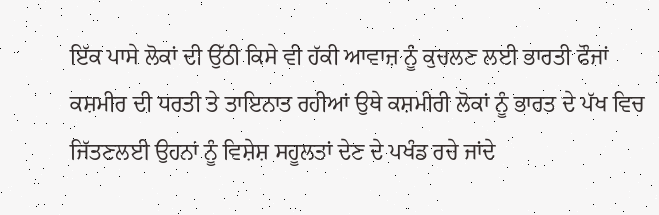ਇੱਕ ਪਾਸੇ ਲੋਕਾਂ ਦੀ ਉੱਠੀ ਕਿਸੇ ਵੀ ਹੱਕੀ ਆਵਾਜ਼ ਨੂੰ ਕੁਚਲਣ ਲਈ ਭਾਰਤੀ ਫੌਜਾਂ ਕਸ਼ਮੀਰ ਦੀ ਧਰਤੀ ਤੇ ਤਾਇਨਾਤ ਰਹੀਆਂ ਉਥੇ ਕਸ਼ਮੀਰੀ ਲੋਕਾਂ ਨੂੰ ਭਾਰਤ ਦੇ ਪੱਖ ਵਿਚ ਜਿੱਤਣਲਈ ਉਹਨਾਂ ਨੂੰ ਵਿਸ਼ੇਸ਼ ਸਹੂਲਤਾਂ ਦੇਣ ਦੇ ਪਖੰਡ ਰਚੇ ਜਾਂਦੇ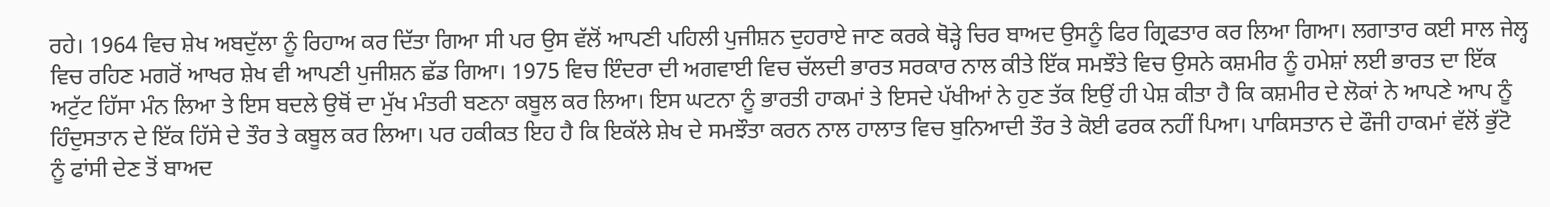ਰਹੇ। 1964 ਵਿਚ ਸ਼ੇਖ ਅਬਦੁੱਲਾ ਨੂੰ ਰਿਹਾਅ ਕਰ ਦਿੱਤਾ ਗਿਆ ਸੀ ਪਰ ਉਸ ਵੱਲੋਂ ਆਪਣੀ ਪਹਿਲੀ ਪੁਜੀਸ਼ਨ ਦੁਹਰਾਏ ਜਾਣ ਕਰਕੇ ਥੋੜ੍ਹੇ ਚਿਰ ਬਾਅਦ ਉਸਨੂੰ ਫਿਰ ਗ੍ਰਿਫਤਾਰ ਕਰ ਲਿਆ ਗਿਆ। ਲਗਾਤਾਰ ਕਈ ਸਾਲ ਜੇਲ੍ਹ ਵਿਚ ਰਹਿਣ ਮਗਰੋਂ ਆਖਰ ਸ਼ੇਖ ਵੀ ਆਪਣੀ ਪੁਜੀਸ਼ਨ ਛੱਡ ਗਿਆ। 1975 ਵਿਚ ਇੰਦਰਾ ਦੀ ਅਗਵਾਈ ਵਿਚ ਚੱਲਦੀ ਭਾਰਤ ਸਰਕਾਰ ਨਾਲ ਕੀਤੇ ਇੱਕ ਸਮਝੌਤੇ ਵਿਚ ਉਸਨੇ ਕਸ਼ਮੀਰ ਨੂੰ ਹਮੇਸ਼ਾਂ ਲਈ ਭਾਰਤ ਦਾ ਇੱਕ ਅਟੁੱਟ ਹਿੱਸਾ ਮੰਨ ਲਿਆ ਤੇ ਇਸ ਬਦਲੇ ਉਥੋਂ ਦਾ ਮੁੱਖ ਮੰਤਰੀ ਬਣਨਾ ਕਬੂਲ ਕਰ ਲਿਆ। ਇਸ ਘਟਨਾ ਨੂੰ ਭਾਰਤੀ ਹਾਕਮਾਂ ਤੇ ਇਸਦੇ ਪੱਖੀਆਂ ਨੇ ਹੁਣ ਤੱਕ ਇਉਂ ਹੀ ਪੇਸ਼ ਕੀਤਾ ਹੈ ਕਿ ਕਸ਼ਮੀਰ ਦੇ ਲੋਕਾਂ ਨੇ ਆਪਣੇ ਆਪ ਨੂੰ ਹਿੰਦੁਸਤਾਨ ਦੇ ਇੱਕ ਹਿੱਸੇ ਦੇ ਤੌਰ ਤੇ ਕਬੂਲ ਕਰ ਲਿਆ। ਪਰ ਹਕੀਕਤ ਇਹ ਹੈ ਕਿ ਇਕੱਲੇ ਸ਼ੇਖ ਦੇ ਸਮਝੌਤਾ ਕਰਨ ਨਾਲ ਹਾਲਾਤ ਵਿਚ ਬੁਨਿਆਦੀ ਤੌਰ ਤੇ ਕੋਈ ਫਰਕ ਨਹੀਂ ਪਿਆ। ਪਾਕਿਸਤਾਨ ਦੇ ਫੌਜੀ ਹਾਕਮਾਂ ਵੱਲੋਂ ਭੁੱਟੋ ਨੂੰ ਫਾਂਸੀ ਦੇਣ ਤੋਂ ਬਾਅਦ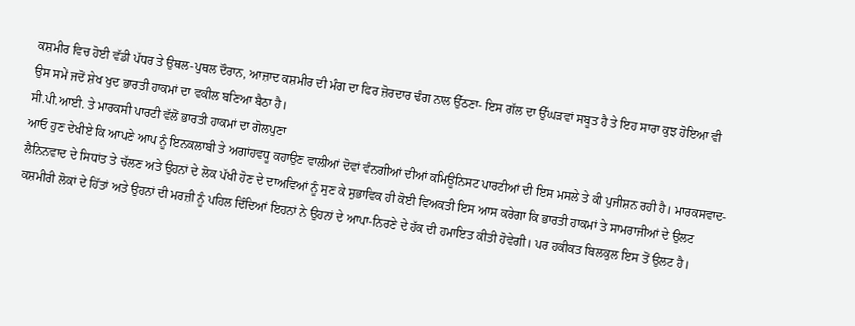ਕਸ਼ਮੀਰ ਵਿਚ ਹੋਈ ਵੱਡੀ ਪੱਧਰ ਤੇ ਉਥਲ-ਪੁਥਲ ਦੌਰਾਨ, ਆਜ਼ਾਦ ਕਸ਼ਮੀਰ ਦੀ ਮੰਗ ਦਾ ਫਿਰ ਜ਼ੋਰਦਾਰ ਢੰਗ ਨਾਲ ਉੱਠਣਾ- ਇਸ ਗੱਲ ਦਾ ਉੱਘੜਵਾਂ ਸਬੂਤ ਹੈ ਤੇ ਇਹ ਸਾਰਾ ਕੁਝ ਹੋਇਆ ਵੀ ਉਸ ਸਮੇਂ ਜਦੋਂ ਸ਼ੇਖ ਖੁਦ ਭਾਰਤੀ ਹਾਕਮਾਂ ਦਾ ਵਕੀਲ ਬਣਿਆ ਬੈਠਾ ਹੈ।
ਸੀ.ਪੀ.ਆਈ. ਤੇ ਮਾਰਕਸੀ ਪਾਰਟੀ ਵੱਲੋਂ ਭਾਰਤੀ ਹਾਕਮਾਂ ਦਾ ਗੋਲਪੁਣਾ
ਆਓ ਹੁਣ ਦੇਖੀਏ ਕਿ ਆਪਣੇ ਆਪ ਨੂੰ ਇਨਕਲਾਬੀ ਤੇ ਅਗਾਂਹਵਧੂ ਕਹਾਉਣ ਵਾਲੀਆਂ ਦੋਵਾਂ ਵੰਨਗੀਆਂ ਦੀਆਂ ਕਮਿਊਨਿਸਟ ਪਾਰਟੀਆਂ ਦੀ ਇਸ ਮਸਲੇ ਤੇ ਕੀ ਪੁਜੀਸ਼ਨ ਰਹੀ ਹੈ। ਮਾਰਕਸਵਾਦ-ਲੈਨਿਨਵਾਦ ਦੇ ਸਿਧਾਂਤ ਤੇ ਚੱਲਣ ਅਤੇ ਉਹਨਾਂ ਦੇ ਲੋਕ ਪੱਖੀ ਹੋਣ ਦੇ ਦਾਅਵਿਆਂ ਨੂੰ ਸੁਣ ਕੇ ਸੁਭਾਵਿਕ ਹੀ ਕੋਈ ਵਿਅਕਤੀ ਇਸ ਆਸ ਕਰੇਗਾ ਕਿ ਭਾਰਤੀ ਹਾਕਮਾਂ ਤੇ ਸਾਮਰਾਜੀਆਂ ਦੇ ਉਲਟ ਕਸ਼ਮੀਰੀ ਲੋਕਾਂ ਦੇ ਹਿੱਤਾਂ ਅਤੇ ਉਹਨਾਂ ਦੀ ਮਰਜ਼ੀ ਨੂੰ ਪਹਿਲ ਦਿੰਦਿਆਂ ਇਹਨਾਂ ਨੇ ਉਹਨਾਂ ਦੇ ਆਪਾ-ਨਿਰਣੇ ਦੇ ਹੱਕ ਦੀ ਹਮਾਇਤ ਕੀਤੀ ਹੋਵੇਗੀ। ਪਰ ਹਕੀਕਤ ਬਿਲਕੁਲ ਇਸ ਤੋਂ ਉਲਟ ਹੈ।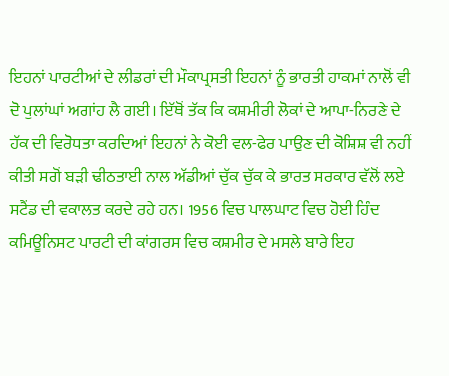ਇਹਨਾਂ ਪਾਰਟੀਆਂ ਦੇ ਲੀਡਰਾਂ ਦੀ ਮੌਕਾਪ੍ਰਸਤੀ ਇਹਨਾਂ ਨੂੰ ਭਾਰਤੀ ਹਾਕਮਾਂ ਨਾਲੋਂ ਵੀ ਦੋ ਪੁਲਾਂਘਾਂ ਅਗਾਂਹ ਲੈ ਗਈ। ਇੱਥੋਂ ਤੱਕ ਕਿ ਕਸ਼ਮੀਰੀ ਲੋਕਾਂ ਦੇ ਆਪਾ-ਨਿਰਣੇ ਦੇ ਹੱਕ ਦੀ ਵਿਰੋਧਤਾ ਕਰਦਿਆਂ ਇਹਨਾਂ ਨੇ ਕੋਈ ਵਲ-ਫੇਰ ਪਾਉਣ ਦੀ ਕੋਸ਼ਿਸ਼ ਵੀ ਨਹੀਂ ਕੀਤੀ ਸਗੋਂ ਬੜੀ ਢੀਠਤਾਈ ਨਾਲ ਅੱਡੀਆਂ ਚੁੱਕ ਚੁੱਕ ਕੇ ਭਾਰਤ ਸਰਕਾਰ ਵੱਲੋਂ ਲਏ ਸਟੈਂਡ ਦੀ ਵਕਾਲਤ ਕਰਦੇ ਰਹੇ ਹਨ। 1956 ਵਿਚ ਪਾਲਘਾਟ ਵਿਚ ਹੋਈ ਹਿੰਦ ਕਮਿਊਨਿਸਟ ਪਾਰਟੀ ਦੀ ਕਾਂਗਰਸ ਵਿਚ ਕਸ਼ਮੀਰ ਦੇ ਮਸਲੇ ਬਾਰੇ ਇਹ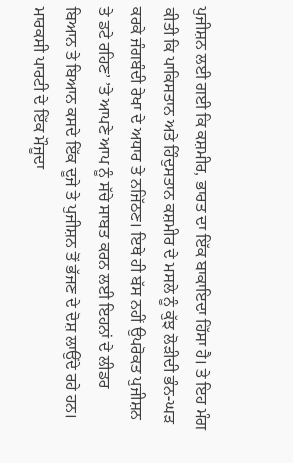ਪੁਜੀਸ਼ਨ ਲਈ ਗਈ ਕਿ ਕਸ਼ਮੀਰ, ਭਾਰਤ ਦਾ ਇੱਕ ਬਾਕਾਇਦਾ ਹਿੱਸਾ ਹੈ। ਤੇ ਇਹ ਮੰਗ ਕੀਤੀ ਕਿ ਪਾਕਿਸਤਾਨ ਅਤੇ ਹਿੰਦੁਸਤਾਨ ਕਸ਼ਮੀਰ ਦੇ ਮਸਲੇ ਨੂੰ ਕੁੱਝ ਲੋੜੀਦੀ ਭੰਨ-ਘੜ ਕਰਕੇ ਜੰਗਬੰਦੀ ਰੇਖਾ ਦੇ ਅਧਾਰ ਤੇ ਨਜਿੱਠਣ। ਇਥੇ ਹੀ ਬੱਸ ਨਹੀਂ ਉਪਰੋਕਤ ਪੁਜੀਸ਼ਨ ਤੇ ਡਟੇ ਰਹਿਣ’ ’ਤੇ ਆਪਣੇ ਆਪ ਨੂੰ ਸੱਚੇ ਸਾਬਤ ਕਰਨ ਲਈ ਇਹਨਾਂ ਦੇ ਲੀਡਰ ਬਿਆਨ ਤੇ ਬਿਆਨ ਕਸਦੇ ਇੱਕ ਦੂਜੇ ਤੇ ਪੁਜੀਸ਼ਨ ਤੋਂ ਭੱਜਣ ਦੇ ਦੋਸ਼ ਲਾਉਂਦੇ ਰਹੇ ਹਨ। ਮਾਰਕਸੀ ਪਾਰਟੀ ਦੇ ਇੱਕ ਮੌਜੂਦਾ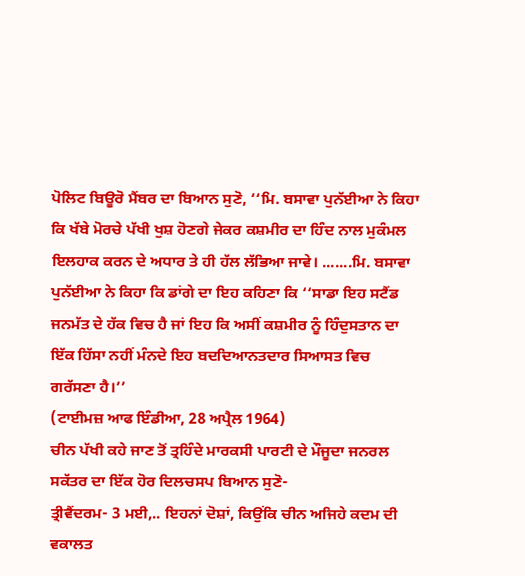ਪੋਲਿਟ ਬਿਊਰੋ ਮੈਂਬਰ ਦਾ ਬਿਆਨ ਸੁਣੋ, ‘‘ਮਿ. ਬਸਾਵਾ ਪੁਨੱਈਆ ਨੇ ਕਿਹਾ ਕਿ ਖੱਬੇ ਮੋਰਚੇ ਪੱਖੀ ਖੁਸ਼ ਹੋਣਗੇ ਜੇਕਰ ਕਸ਼ਮੀਰ ਦਾ ਹਿੰਦ ਨਾਲ ਮੁਕੰਮਲ ਇਲਹਾਕ ਕਰਨ ਦੇ ਅਧਾਰ ਤੇ ਹੀ ਹੱਲ ਲੱਭਿਆ ਜਾਵੇ। .......ਮਿ. ਬਸਾਵਾ ਪੁਨੱਈਆ ਨੇ ਕਿਹਾ ਕਿ ਡਾਂਗੇ ਦਾ ਇਹ ਕਹਿਣਾ ਕਿ ‘‘ਸਾਡਾ ਇਹ ਸਟੈਂਡ ਜਨਮੱਤ ਦੇ ਹੱਕ ਵਿਚ ਹੈ ਜਾਂ ਇਹ ਕਿ ਅਸੀਂ ਕਸ਼ਮੀਰ ਨੂੰ ਹਿੰਦੁਸਤਾਨ ਦਾ ਇੱਕ ਹਿੱਸਾ ਨਹੀਂ ਮੰਨਦੇ ਇਹ ਬਦਦਿਆਨਤਦਾਰ ਸਿਆਸਤ ਵਿਚ ਗਰੱਸਣਾ ਹੈ।’’
(ਟਾਈਮਜ਼ ਆਫ ਇੰਡੀਆ, 28 ਅਪ੍ਰੈਲ 1964)
ਚੀਨ ਪੱਖੀ ਕਹੇ ਜਾਣ ਤੋਂ ਤ੍ਰਹਿੰਦੇ ਮਾਰਕਸੀ ਪਾਰਟੀ ਦੇ ਮੌਜੂਦਾ ਜਨਰਲ ਸਕੱਤਰ ਦਾ ਇੱਕ ਹੋਰ ਦਿਲਚਸਪ ਬਿਆਨ ਸੁਣੋ-
ਤ੍ਰੀਵੈਂਦਰਮ- 3 ਮਈ,.. ਇਹਨਾਂ ਦੋਸ਼ਾਂ, ਕਿਉਂਕਿ ਚੀਨ ਅਜਿਹੇ ਕਦਮ ਦੀ ਵਕਾਲਤ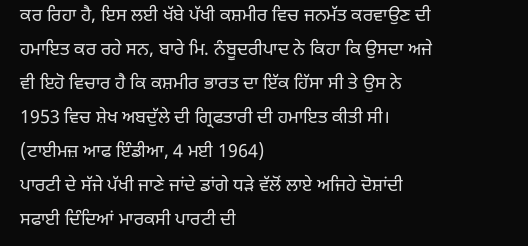ਕਰ ਰਿਹਾ ਹੈ, ਇਸ ਲਈ ਖੱਬੇ ਪੱਖੀ ਕਸ਼ਮੀਰ ਵਿਚ ਜਨਮੱਤ ਕਰਵਾਉਣ ਦੀ ਹਮਾਇਤ ਕਰ ਰਹੇ ਸਨ, ਬਾਰੇ ਮਿ. ਨੰਬੂਦਰੀਪਾਦ ਨੇ ਕਿਹਾ ਕਿ ਉਸਦਾ ਅਜੇ ਵੀ ਇਹੋ ਵਿਚਾਰ ਹੈ ਕਿ ਕਸ਼ਮੀਰ ਭਾਰਤ ਦਾ ਇੱਕ ਹਿੱਸਾ ਸੀ ਤੇ ਉਸ ਨੇ 1953 ਵਿਚ ਸ਼ੇਖ ਅਬਦੁੱਲੇ ਦੀ ਗ੍ਰਿਫਤਾਰੀ ਦੀ ਹਮਾਇਤ ਕੀਤੀ ਸੀ। (ਟਾਈਮਜ਼ ਆਫ ਇੰਡੀਆ, 4 ਮਈ 1964)
ਪਾਰਟੀ ਦੇ ਸੱਜੇ ਪੱਖੀ ਜਾਣੇ ਜਾਂਦੇ ਡਾਂਗੇ ਧੜੇ ਵੱਲੋਂ ਲਾਏ ਅਜਿਹੇ ਦੋਸ਼ਾਂਦੀ ਸਫਾਈ ਦਿੰਦਿਆਂ ਮਾਰਕਸੀ ਪਾਰਟੀ ਦੀ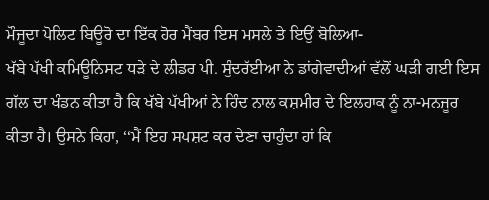ਮੌਜੂਦਾ ਪੋਲਿਟ ਬਿਊਰੋ ਦਾ ਇੱਕ ਹੋਰ ਮੈਂਬਰ ਇਸ ਮਸਲੇ ਤੇ ਇਉਂ ਬੋਲਿਆ-
ਖੱਬੇ ਪੱਖੀ ਕਮਿਊਨਿਸਟ ਧੜੇ ਦੇ ਲੀਡਰ ਪੀ. ਸੁੰਦਰੱਈਆ ਨੇ ਡਾਂਗੇਵਾਦੀਆਂ ਵੱਲੋਂ ਘੜੀ ਗਈ ਇਸ ਗੱਲ ਦਾ ਖੰਡਨ ਕੀਤਾ ਹੈ ਕਿ ਖੱਬੇ ਪੱਖੀਆਂ ਨੇ ਹਿੰਦ ਨਾਲ ਕਸ਼ਮੀਰ ਦੇ ਇਲਹਾਕ ਨੂੰ ਨਾ-ਮਨਜੂਰ ਕੀਤਾ ਹੈ। ਉਸਨੇ ਕਿਹਾ, ‘‘ਮੈਂ ਇਹ ਸਪਸ਼ਟ ਕਰ ਦੇਣਾ ਚਾਹੁੰਦਾ ਹਾਂ ਕਿ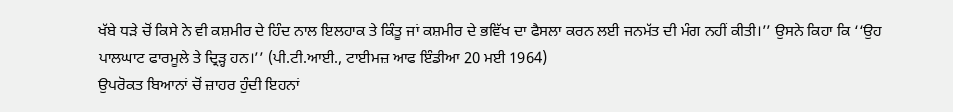ਖੱਬੇ ਧੜੇ ਚੋਂ ਕਿਸੇ ਨੇ ਵੀ ਕਸ਼ਮੀਰ ਦੇ ਹਿੰਦ ਨਾਲ ਇਲਹਾਕ ਤੇ ਕਿੰਤੂ ਜਾਂ ਕਸ਼ਮੀਰ ਦੇ ਭਵਿੱਖ ਦਾ ਫੈਸਲਾ ਕਰਨ ਲਈ ਜਨਮੱਤ ਦੀ ਮੰਗ ਨਹੀਂ ਕੀਤੀ।’’ ਉਸਨੇ ਕਿਹਾ ਕਿ ‘‘ਉਹ ਪਾਲਘਾਟ ਫਾਰਮੂਲੇ ਤੇ ਦ੍ਰਿੜ੍ਹ ਹਨ।’’ (ਪੀ.ਟੀ.ਆਈ., ਟਾਈਮਜ਼ ਆਫ ਇੰਡੀਆ 20 ਮਈ 1964)
ਉਪਰੋਕਤ ਬਿਆਨਾਂ ਚੋਂ ਜ਼ਾਹਰ ਹੁੰਦੀ ਇਹਨਾਂ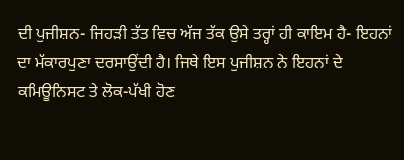ਦੀ ਪੁਜੀਸ਼ਨ- ਜਿਹੜੀ ਤੱਤ ਵਿਚ ਅੱਜ ਤੱਕ ਉਸੇ ਤਰ੍ਹਾਂ ਹੀ ਕਾਇਮ ਹੈ- ਇਹਨਾਂ ਦਾ ਮੱਕਾਰਪੁਣਾ ਦਰਸਾਉਂਦੀ ਹੈ। ਜਿਥੇ ਇਸ ਪੁਜੀਸ਼ਨ ਨੇ ਇਹਨਾਂ ਦੇ ਕਮਿਊਨਿਸਟ ਤੇ ਲੋਕ-ਪੱਖੀ ਹੋਣ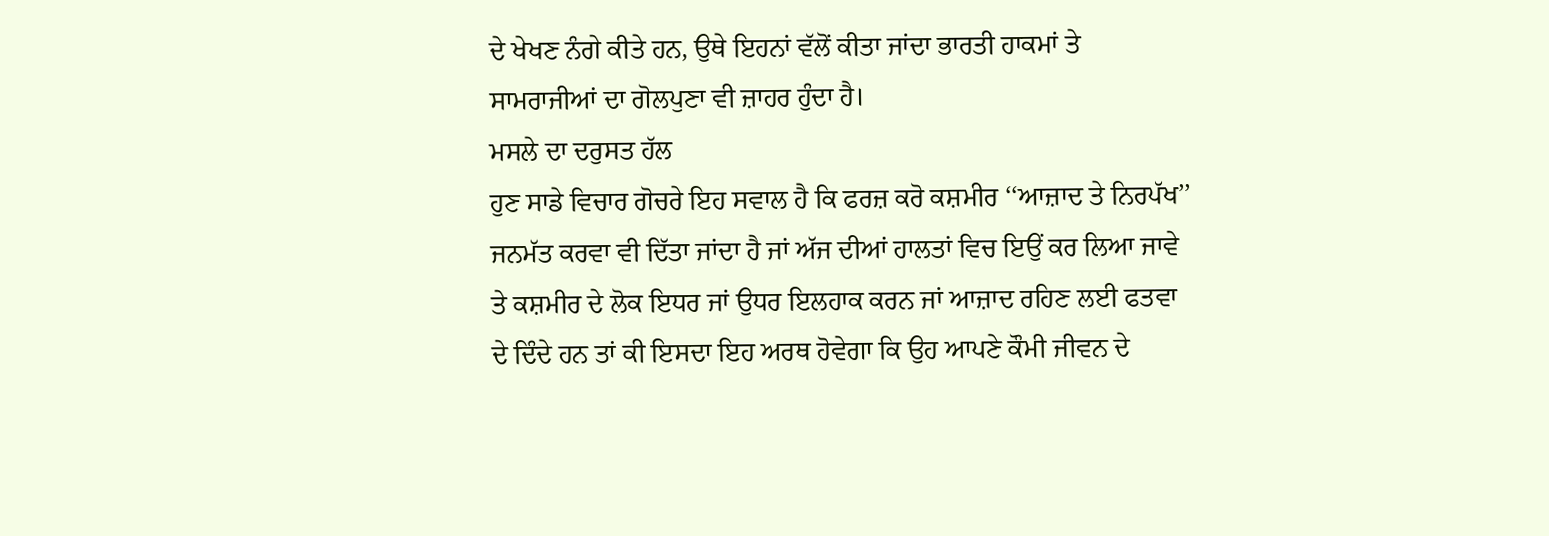ਦੇ ਖੇਖਣ ਨੰਗੇ ਕੀਤੇ ਹਨ, ਉਥੇ ਇਹਨਾਂ ਵੱਲੋਂ ਕੀਤਾ ਜਾਂਦਾ ਭਾਰਤੀ ਹਾਕਮਾਂ ਤੇ ਸਾਮਰਾਜੀਆਂ ਦਾ ਗੋਲਪੁਣਾ ਵੀ ਜ਼ਾਹਰ ਹੁੰਦਾ ਹੈ।
ਮਸਲੇ ਦਾ ਦਰੁਸਤ ਹੱਲ
ਹੁਣ ਸਾਡੇ ਵਿਚਾਰ ਗੋਚਰੇ ਇਹ ਸਵਾਲ ਹੈ ਕਿ ਫਰਜ਼ ਕਰੋ ਕਸ਼ਮੀਰ ‘‘ਆਜ਼ਾਦ ਤੇ ਨਿਰਪੱਖ’’ ਜਨਮੱਤ ਕਰਵਾ ਵੀ ਦਿੱਤਾ ਜਾਂਦਾ ਹੈ ਜਾਂ ਅੱਜ ਦੀਆਂ ਹਾਲਤਾਂ ਵਿਚ ਇਉਂ ਕਰ ਲਿਆ ਜਾਵੇ ਤੇ ਕਸ਼ਮੀਰ ਦੇ ਲੋਕ ਇਧਰ ਜਾਂ ਉਧਰ ਇਲਹਾਕ ਕਰਨ ਜਾਂ ਆਜ਼ਾਦ ਰਹਿਣ ਲਈ ਫਤਵਾ ਦੇ ਦਿੰਦੇ ਹਨ ਤਾਂ ਕੀ ਇਸਦਾ ਇਹ ਅਰਥ ਹੋਵੇਗਾ ਕਿ ਉਹ ਆਪਣੇ ਕੌਮੀ ਜੀਵਨ ਦੇ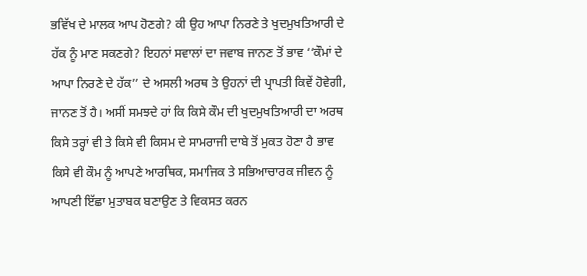ਭਵਿੱਖ ਦੇ ਮਾਲਕ ਆਪ ਹੋਣਗੇ? ਕੀ ਉਹ ਆਪਾ ਨਿਰਣੇ ਤੇ ਖੁਦਮੁਖਤਿਆਰੀ ਦੇ ਹੱਕ ਨੂੰ ਮਾਣ ਸਕਣਗੇ? ਇਹਨਾਂ ਸਵਾਲਾਂ ਦਾ ਜਵਾਬ ਜਾਨਣ ਤੋਂ ਭਾਵ ‘‘ਕੌਮਾਂ ਦੇ ਆਪਾ ਨਿਰਣੇ ਦੇ ਹੱਕ’’ ਦੇ ਅਸਲੀ ਅਰਥ ਤੇ ਉਹਨਾਂ ਦੀ ਪ੍ਰਾਪਤੀ ਕਿਵੇਂ ਹੋਵੇਗੀ, ਜਾਨਣ ਤੋਂ ਹੈ। ਅਸੀਂ ਸਮਝਦੇ ਹਾਂ ਕਿ ਕਿਸੇ ਕੌਮ ਦੀ ਖੁਦਮੁਖਤਿਆਰੀ ਦਾ ਅਰਥ ਕਿਸੇ ਤਰ੍ਹਾਂ ਵੀ ਤੇ ਕਿਸੇ ਵੀ ਕਿਸਮ ਦੇ ਸਾਮਰਾਜੀ ਦਾਬੇ ਤੋਂ ਮੁਕਤ ਹੋਣਾ ਹੈ ਭਾਵ ਕਿਸੇ ਵੀ ਕੌਮ ਨੂੰ ਆਪਣੇ ਆਰਥਿਕ, ਸਮਾਜਿਕ ਤੇ ਸਭਿਆਚਾਰਕ ਜੀਵਨ ਨੂੰ ਆਪਣੀ ਇੱਛਾ ਮੁਤਾਬਕ ਬਣਾਉਣ ਤੇ ਵਿਕਸਤ ਕਰਨ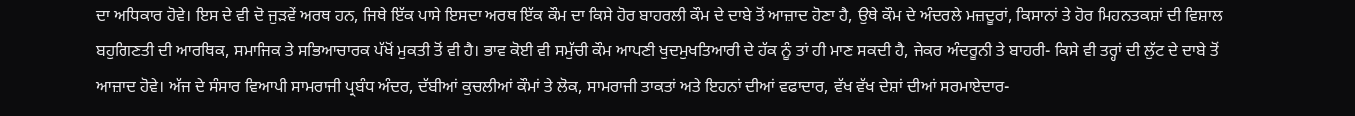ਦਾ ਅਧਿਕਾਰ ਹੋਵੇ। ਇਸ ਦੇ ਵੀ ਦੋ ਜੁੜਵੇਂ ਅਰਥ ਹਨ, ਜਿਥੇ ਇੱਕ ਪਾਸੇ ਇਸਦਾ ਅਰਥ ਇੱਕ ਕੌਮ ਦਾ ਕਿਸੇ ਹੋਰ ਬਾਹਰਲੀ ਕੌਮ ਦੇ ਦਾਬੇ ਤੋਂ ਆਜ਼ਾਦ ਹੋਣਾ ਹੈ, ਉਥੇ ਕੌਮ ਦੇ ਅੰਦਰਲੇ ਮਜ਼ਦੂਰਾਂ, ਕਿਸਾਨਾਂ ਤੇ ਹੋਰ ਮਿਹਨਤਕਸ਼ਾਂ ਦੀ ਵਿਸ਼ਾਲ ਬਹੁਗਿਣਤੀ ਦੀ ਆਰਥਿਕ, ਸਮਾਜਿਕ ਤੇ ਸਭਿਆਚਾਰਕ ਪੱਖੋਂ ਮੁਕਤੀ ਤੋਂ ਵੀ ਹੈ। ਭਾਵ ਕੋਈ ਵੀ ਸਮੁੱਚੀ ਕੌਮ ਆਪਣੀ ਖੁਦਮੁਖਤਿਆਰੀ ਦੇ ਹੱਕ ਨੂੰ ਤਾਂ ਹੀ ਮਾਣ ਸਕਦੀ ਹੈ, ਜੇਕਰ ਅੰਦਰੂਨੀ ਤੇ ਬਾਹਰੀ- ਕਿਸੇ ਵੀ ਤਰ੍ਹਾਂ ਦੀ ਲੁੱਟ ਦੇ ਦਾਬੇ ਤੋਂ ਆਜ਼ਾਦ ਹੋਵੇ। ਅੱਜ ਦੇ ਸੰਸਾਰ ਵਿਆਪੀ ਸਾਮਰਾਜੀ ਪ੍ਰਬੰਧ ਅੰਦਰ, ਦੱਬੀਆਂ ਕੁਚਲੀਆਂ ਕੌਮਾਂ ਤੇ ਲੋਕ, ਸਾਮਰਾਜੀ ਤਾਕਤਾਂ ਅਤੇ ਇਹਨਾਂ ਦੀਆਂ ਵਫਾਦਾਰ, ਵੱਖ ਵੱਖ ਦੇਸ਼ਾਂ ਦੀਆਂ ਸਰਮਾਏਦਾਰ-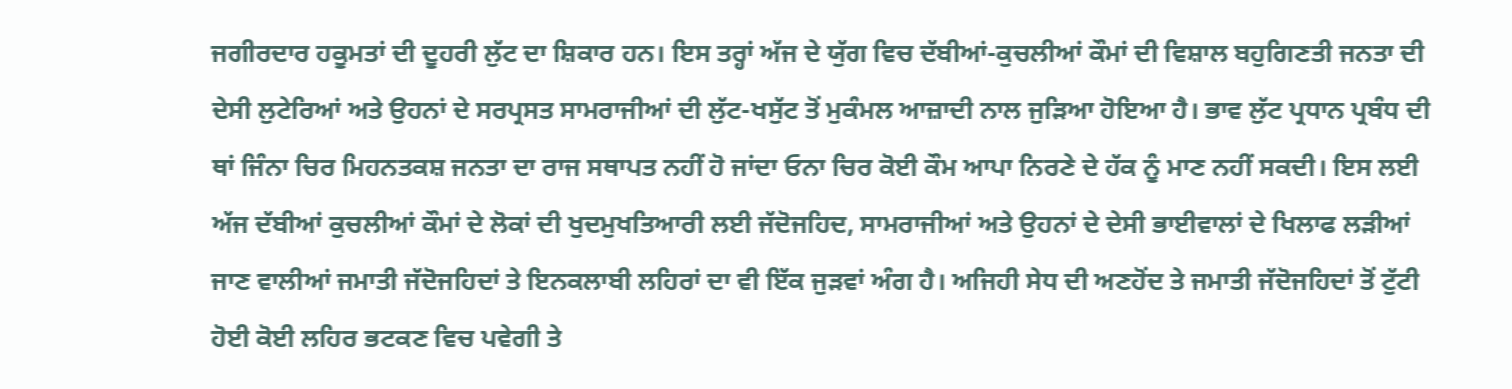ਜਗੀਰਦਾਰ ਹਕੂਮਤਾਂ ਦੀ ਦੂਹਰੀ ਲੁੱਟ ਦਾ ਸ਼ਿਕਾਰ ਹਨ। ਇਸ ਤਰ੍ਹਾਂ ਅੱਜ ਦੇ ਯੁੱਗ ਵਿਚ ਦੱਬੀਆਂ-ਕੁਚਲੀਆਂ ਕੌਮਾਂ ਦੀ ਵਿਸ਼ਾਲ ਬਹੁਗਿਣਤੀ ਜਨਤਾ ਦੀ ਦੇਸੀ ਲੁਟੇਰਿਆਂ ਅਤੇ ਉਹਨਾਂ ਦੇ ਸਰਪ੍ਰਸਤ ਸਾਮਰਾਜੀਆਂ ਦੀ ਲੁੱਟ-ਖਸੁੱਟ ਤੋਂ ਮੁਕੰਮਲ ਆਜ਼ਾਦੀ ਨਾਲ ਜੁੜਿਆ ਹੋਇਆ ਹੈ। ਭਾਵ ਲੁੱਟ ਪ੍ਰਧਾਨ ਪ੍ਰਬੰਧ ਦੀ ਥਾਂ ਜਿੰਨਾ ਚਿਰ ਮਿਹਨਤਕਸ਼ ਜਨਤਾ ਦਾ ਰਾਜ ਸਥਾਪਤ ਨਹੀਂ ਹੋ ਜਾਂਦਾ ਓਨਾ ਚਿਰ ਕੋਈ ਕੌਮ ਆਪਾ ਨਿਰਣੇ ਦੇ ਹੱਕ ਨੂੰ ਮਾਣ ਨਹੀਂ ਸਕਦੀ। ਇਸ ਲਈ ਅੱਜ ਦੱਬੀਆਂ ਕੁਚਲੀਆਂ ਕੌਮਾਂ ਦੇ ਲੋਕਾਂ ਦੀ ਖੁਦਮੁਖਤਿਆਰੀ ਲਈ ਜੱਦੋਜਹਿਦ, ਸਾਮਰਾਜੀਆਂ ਅਤੇ ਉਹਨਾਂ ਦੇ ਦੇਸੀ ਭਾਈਵਾਲਾਂ ਦੇ ਖਿਲਾਫ ਲੜੀਆਂ ਜਾਣ ਵਾਲੀਆਂ ਜਮਾਤੀ ਜੱਦੋਜਹਿਦਾਂ ਤੇ ਇਨਕਲਾਬੀ ਲਹਿਰਾਂ ਦਾ ਵੀ ਇੱਕ ਜੁੜਵਾਂ ਅੰਗ ਹੈ। ਅਜਿਹੀ ਸੇਧ ਦੀ ਅਣਹੋਂਦ ਤੇ ਜਮਾਤੀ ਜੱਦੋਜਹਿਦਾਂ ਤੋਂ ਟੁੱਟੀ ਹੋਈ ਕੋਈ ਲਹਿਰ ਭਟਕਣ ਵਿਚ ਪਵੇਗੀ ਤੇ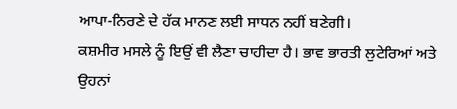ਆਪਾ-ਨਿਰਣੇ ਦੇ ਹੱਕ ਮਾਨਣ ਲਈ ਸਾਧਨ ਨਹੀਂ ਬਣੇਗੀ।
ਕਸ਼ਮੀਰ ਮਸਲੇ ਨੂੰ ਇਉਂ ਵੀ ਲੈਣਾ ਚਾਹੀਦਾ ਹੈ। ਭਾਵ ਭਾਰਤੀ ਲੁਟੇਰਿਆਂ ਅਤੇ ਉਹਨਾਂ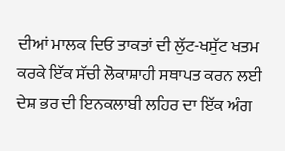ਦੀਆਂ ਮਾਲਕ ਦਿਓ ਤਾਕਤਾਂ ਦੀ ਲੁੱਟ-ਖਸੁੱਟ ਖਤਮ ਕਰਕੇ ਇੱਕ ਸੱਚੀ ਲੋਕਾਸ਼ਾਹੀ ਸਥਾਪਤ ਕਰਨ ਲਈ ਦੇਸ਼ ਭਰ ਦੀ ਇਨਕਲਾਬੀ ਲਹਿਰ ਦਾ ਇੱਕ ਅੰਗ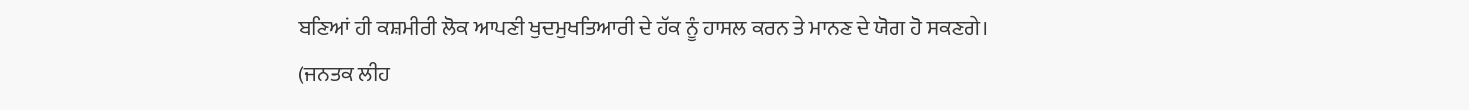ਬਣਿਆਂ ਹੀ ਕਸ਼ਮੀਰੀ ਲੋਕ ਆਪਣੀ ਖੁਦਮੁਖਤਿਆਰੀ ਦੇ ਹੱਕ ਨੂੰ ਹਾਸਲ ਕਰਨ ਤੇ ਮਾਨਣ ਦੇ ਯੋਗ ਹੋ ਸਕਣਗੇ।
(ਜਨਤਕ ਲੀਹ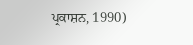ਪ੍ਰਕਾਸ਼ਨ, 1990)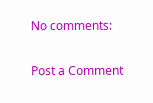No comments:

Post a Comment